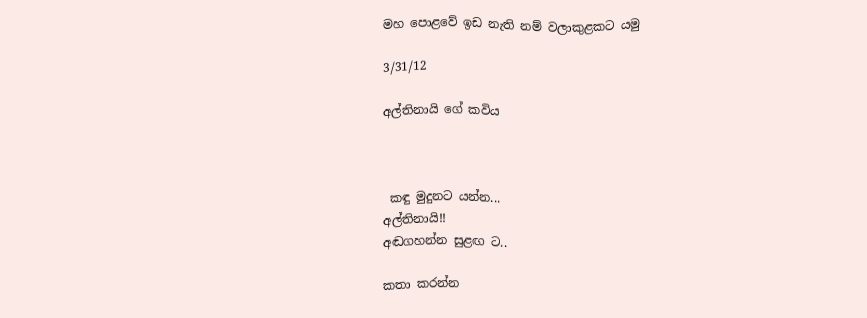මහ පොළවේ ඉඩ නැති නම් වලාකුළකට යමු

3/31/12

අල්තිනායි ගේ කවිය



 කඳු මුදුනට යන්න...
අල්තිනායි!!
අඬගහන්න සුළඟ ට..

කතා කරන්න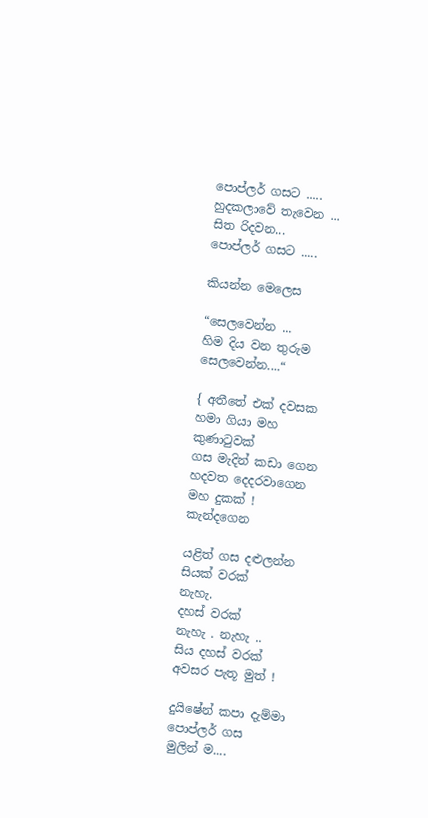පොප්ලර් ගසට .....
හුදකලාවේ තැවෙන ...
සිත රිදවන...
පොප්ලර් ගසට .....

කියන්න මෙලෙස

“සෙලවෙන්න ...
හිම දිය වන තුරුම
සෙලවෙන්න....“

{ අතීතේ එක් දවසක
හමා ගියා මහ කුණාටුවක්
ගස මැදින් කඩා ගෙන
හදවත දෙදරවාගෙන
මහ දුකක් ! කැන්දගෙන

යළිත් ගස දළුලන්න
සියක් වරක්
නැහැ.
දහස් වරක්
නැහැ . නැහැ ..
සිය දහස් වරක්
අවසර පැතූ මුත් !

දුයිෂේන් කපා දැම්මා
පොප්ලර් ගස
මුලින් ම....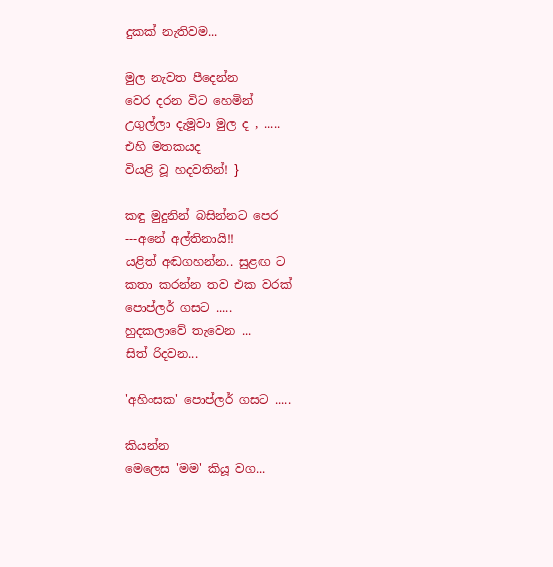දුකක් නැතිවම...

මුල නැවත පීදෙන්න
වෙර දරන විට හෙමින්
උගුල්ලා දැමූවා මුල ද , .....
එහි මතකයද
වියළි වූ හදවතින්! }

කඳු මුදුනින් බසින්නට පෙර
---අනේ අල්තිනායි!!
යළිත් අඬගහන්න.. සුළඟ ට
කතා කරන්න තව එක වරක්
පොප්ලර් ගසට .....
හුදකලාවේ තැවෙන ...
සිත් රිදවන...

'අහිංසක' පොප්ලර් ගසට .....

කියන්න
මෙලෙස 'මම' කියූ වග...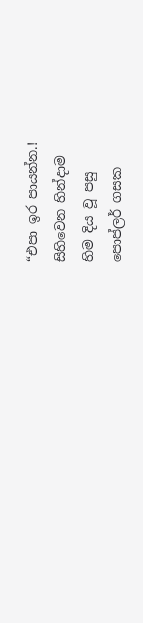“එපා ඉර පායන්න.!
සිහිවෙන හින්දාම
හිම දිය වූ පසු
පොප්ලර් ගසක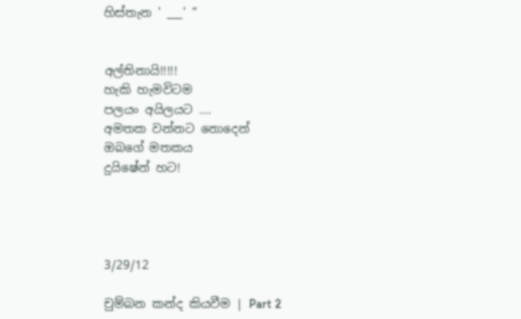හිස්තැන ' ___' “


අල්තිනායි!!!!!
හැකි හැමවිටම
පලයං අයිලයට ....
අමතක වන්නට නොදෙන්
ඔබගේ මතකය
දුයිෂේන් හට!




3/29/12

චුම්බන කන්ද කියවීම | Part 2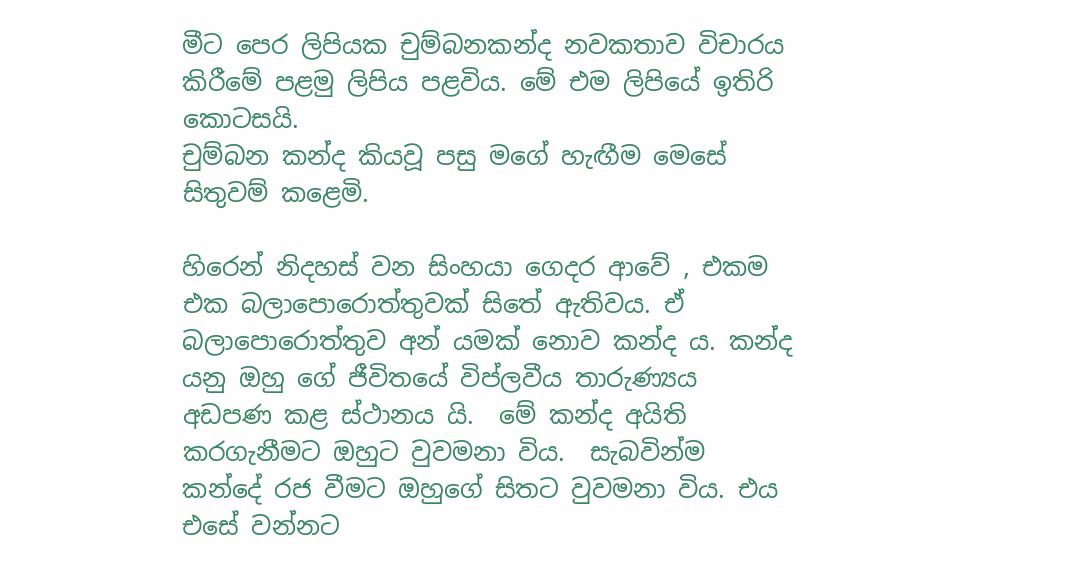මීට පෙර ලිපියක චුම්බනකන්ද නවකතාව විචාරය කිරීමේ පළමු ලිපිය පළවිය. මේ එම ලිපියේ ඉතිරි කොටසයි.
චුම්බන කන්ද කියවූ පසු මගේ හැඟීම මෙසේ සිතුවම් කළෙමි.

හිරෙන් නිදහස් වන සිංහයා ගෙදර ආවේ , එකම එක බලාපොරොත්තුවක් සිතේ ඇතිවය. ඒ බලාපොරොත්තුව අන් යමක් නොව කන්ද ය. කන්ද යනු ඔහු ගේ ජීවිතයේ විප්ලවීය තාරුණ්‍යය අඩපණ කළ ස්ථානය යි.  මේ කන්ද අයිති කරගැනීමට ඔහුට වුවමනා විය.  සැබවින්ම කන්දේ රජ වීමට ඔහුගේ සිතට වුවමනා විය. එය එසේ වන්නට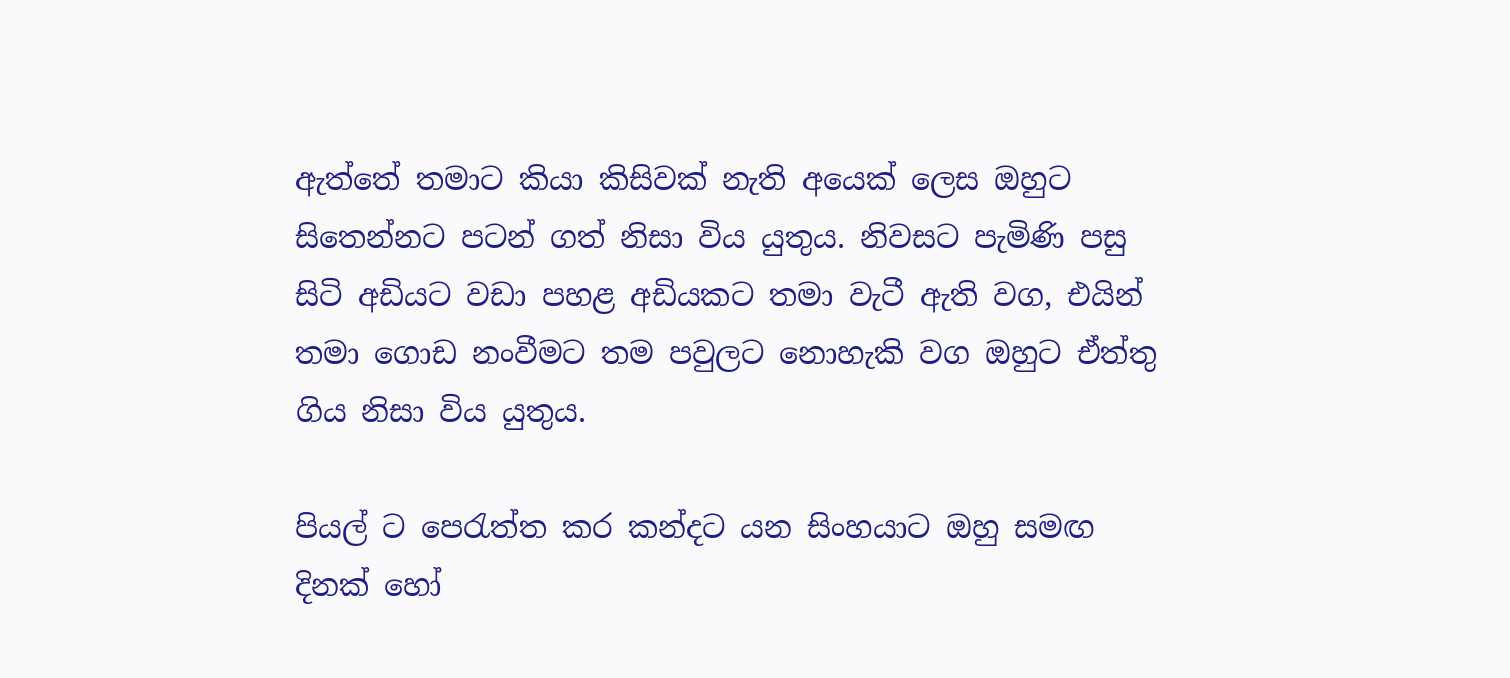ඇත්තේ තමාට කියා කිසිවක් නැති අයෙක් ලෙස ඔහුට සිතෙන්නට පටන් ගත් නිසා විය යුතුය. නිවසට පැමිණි පසු සිටි අඩියට වඩා පහළ අඩියකට තමා වැටී ඇති වග, එයින් තමා ගොඩ නංවීමට තම පවුලට නොහැකි වග ඔහුට ඒත්තු ගිය නිසා විය යුතුය.

පියල් ට පෙරැත්ත කර කන්දට යන සිංහයාට ඔහු සමඟ දිනක් හෝ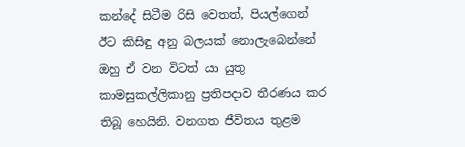කන්දේ සිටීම රිසි වෙතත්, පියල්ගෙන් ඊට කිසිඳු අනු බලයක් නොලැබෙන්නේ ඔහු ඒ වන විටත් යා යුතු කාමසුකල්ලිකානු ප්‍රතිපදාව තීරණය කර තිබූ හෙයිනි. වනගත ජීවිතය තුළම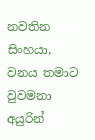නවතින සිංහයා, වනය තමාට වුවමනා අයුරින්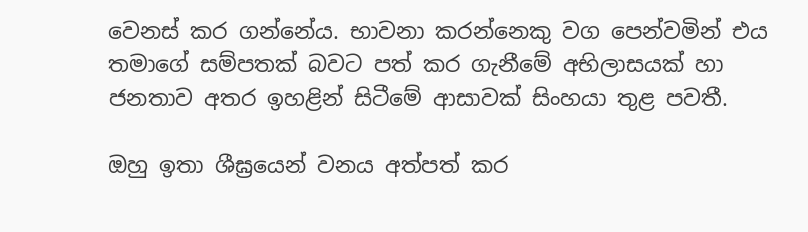වෙනස් කර ගන්නේය. භාවනා කරන්නෙකු වග පෙන්වමින් එය තමාගේ සම්පතක් බවට පත් කර ගැනීමේ අභිලාසයක් හා ජනතාව අතර ඉහළින් සිටීමේ ආසාවක් සිංහයා තුළ පවතී.

ඔහු ඉතා ශීඝ්‍රයෙන් වනය අත්පත් කර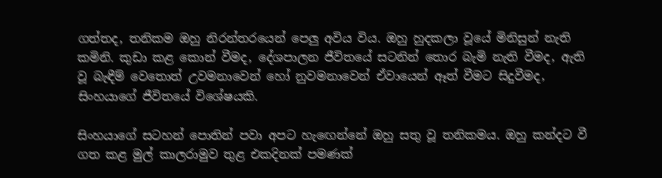ගත්තද, තනිකම ඔහු නිරන්තරයෙන් පෙලු අවිය විය. ඔහු හුදකලා වූයේ මිනිසුන් නැති කමිනි. කුඩා කළ කොන් වීමද, දේශපාලන ජීවිතයේ සටනින් තොර බැමි නැති වීමද, ඇති වූ බැඳීම් වෙතොත් උවමනාවෙන් හෝ නුවමනාවෙන් ඒවායෙන් ඈත් වීමට සිදුවීමද, සිංහයාගේ ජීවිතයේ විශේෂයකි.

සිංහයාගේ සටහන් පොතින් පවා අපට හැඟෙන්නේ ඔහු සතු වූ තනිකමය. ඔහු කන්දට වී ගත කළ මුල් කාලරාමුව තුළ එකදිනක් පමණක්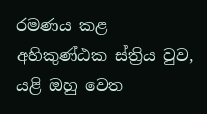රමණය කළ අහිකුණ්ඨක ස්ත්‍රිය වුව, යළි ඔහු වෙත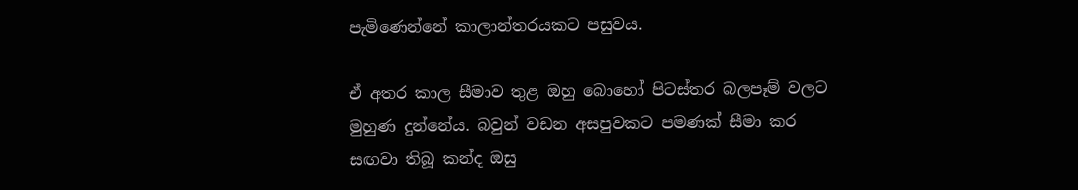පැමිණෙන්නේ කාලාන්තරයකට පසුවය.

ඒ අතර කාල සීමාව තුළ ඔහු බොහෝ පිටස්තර බලපෑම් වලට මුහුණ දුන්නේය. බවුන් වඩන අසපුවකට පමණක් සීමා කර සඟවා තිබූ කන්ද ඔසු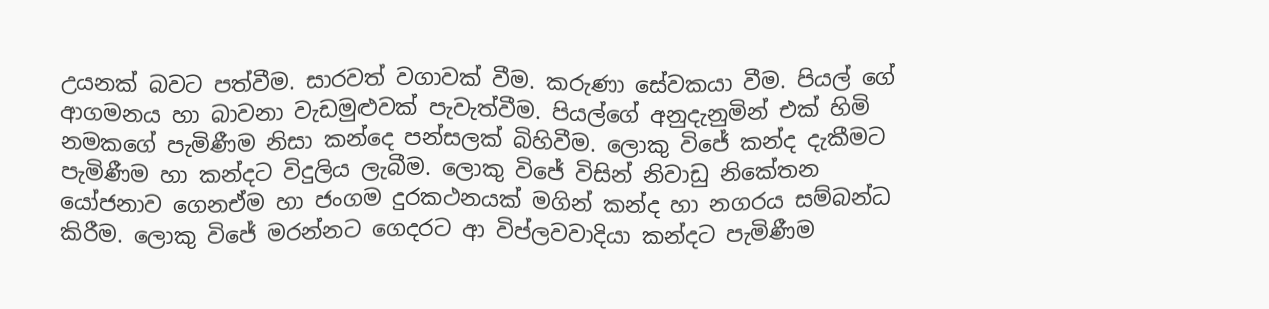උයනක් බවට පත්වීම. සාරවත් වගාවක් වීම. කරුණා සේවකයා වීම. පියල් ගේ ආගමනය හා බාවනා වැඩමුළුවක් පැවැත්වීම. පියල්ගේ අනුදැනුමින් එක් හිමි නමකගේ පැමිණීම නිසා කන්දෙ පන්සලක් බිහිවීම. ලොකු විජේ කන්ද දැකීමට පැමිණීම හා කන්දට විදුලිය ලැබීම. ලොකු විජේ විසින් නිවාඩු නිකේතන යෝජනාව ගෙනඒම හා ජංගම දුරකථනයක් මගින් කන්ද හා නගරය සම්බන්ධ කිරීම. ලොකු විජේ මරන්නට ගෙදරට ආ විප්ලවවාදියා කන්දට පැමිණීම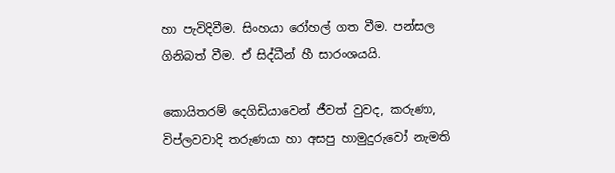හා පැවිදිවීම. සිංහයා රෝහල් ගත වීම. පන්සල ගිනිබත් වීම. ඒ සිද්ධීන් හී සාරංශයයි.

කොයිතරම් දෙගිඩියාවෙන් ජීවත් වුවද, කරුණා, විප්ලවවාදි තරුණයා හා අසපු හාමුදුරුවෝ නැමති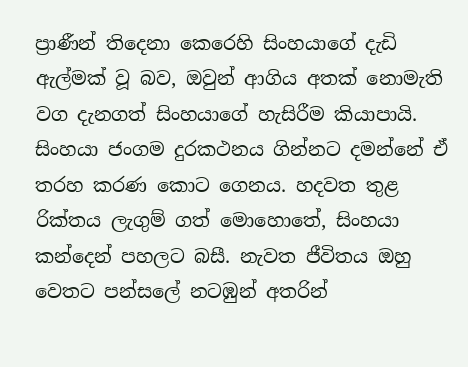ප්‍රාණීන් තිදෙනා කෙරෙහි සිංහයාගේ දැඩි ඇල්මක් වූ බව, ඔවුන් ආගිය අතක් නොමැති වග දැනගත් සිංහයාගේ හැසිරීම කියාපායි. සිංහයා ජංගම දුරකථනය ගින්නට දමන්නේ ඒ තරහ කරණ කොට ගෙනය. හදවත තුළ රික්තය ලැගුම් ගත් මොහොතේ, සිංහයා කන්දෙන් පහලට බසී. නැවත ජීවිතය ඔහු වෙතට පන්සලේ නටඹුන් අතරින්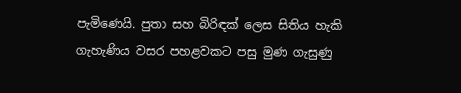පැමිණෙයි. පුතා සහ බිරිඳක් ලෙස සිතිය හැකි ගැහැණිය වසර පහළවකට පසු මුණ ගැසුණු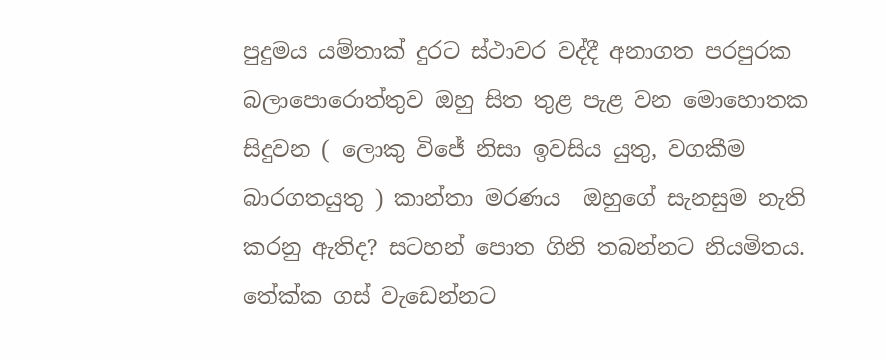පුදුමය යම්තාක් දුරට ස්ථාවර වද්දී අනාගත පරපුරක බලාපොරොත්තුව ඔහු සිත තුළ පැළ වන මොහොතක සිදුවන ( ලොකු විජේ නිසා ඉවසිය යුතු, වගකීම බාරගතයුතු ) කාන්තා මරණය  ඔහුගේ සැනසුම නැති කරනු ඇතිද? සටහන් පොත ගිනි තබන්නට නියමිතය. තේක්ක ගස් වැඩෙන්නට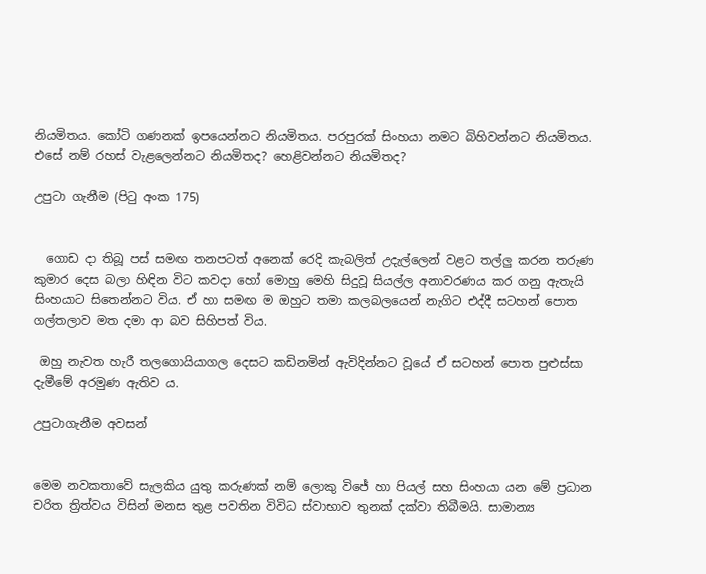නියමිතය. කෝටි ගණනක් ඉපයෙන්නට නියමිතය. පරපුරක් සිංහයා නමට බිහිවන්නට නියමිතය. එසේ නම් රහස් වැළලෙන්නට නියමිතද? හෙළිවන්නට නියමිතද?

උපුටා ගැනීම (පිටු අංක 175)


  ගොඩ දා තිබූ පස් සමඟ තනපටත් අනෙක් රෙදි කැබලිත් උදැල්ලෙන් වළට තල්ලු කරන තරුණ කුමාර දෙස බලා හිඳින විට කවදා හෝ මොහු මෙහි සිදුවූ සියල්ල අනාවරණය කර ගනු ඇතැයි සිංහයාට සිතෙන්නට විය. ඒ හා සමඟ ම ඔහුට තමා කලබලයෙන් නැගිට එද්දී සටහන් පොත ගල්තලාව මත දමා ආ බව සිහිපත් විය.

 ඔහු නැවත හැරී තලගොයියාගල දෙසට කඩිනමින් ඇවිදින්නට වූයේ ඒ සටහන් පොත පුළුස්සා දැමීමේ අරමුණ ඇතිව ය.

උපුටාගැනීම අවසන්


මෙම නවකතාවේ සැලකිය යුතු කරුණක් නම් ලොකු විජේ හා පියල් සහ සිංහයා යන මේ ප්‍රධාන චරිත ත්‍රිත්වය විසින් මනස තුළ පවතින විවිධ ස්වාභාව තුනක් දක්වා තිබීමයි. සාමාන්‍ය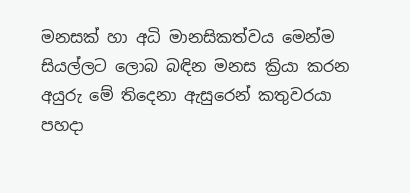මනසක් හා අධි මානසිකත්වය මෙන්ම සියල්ලට ලොබ බඳින මනස ක්‍රියා කරන අයුරු මේ තිදෙනා ඇසුරෙන් කතුවරයා පහදා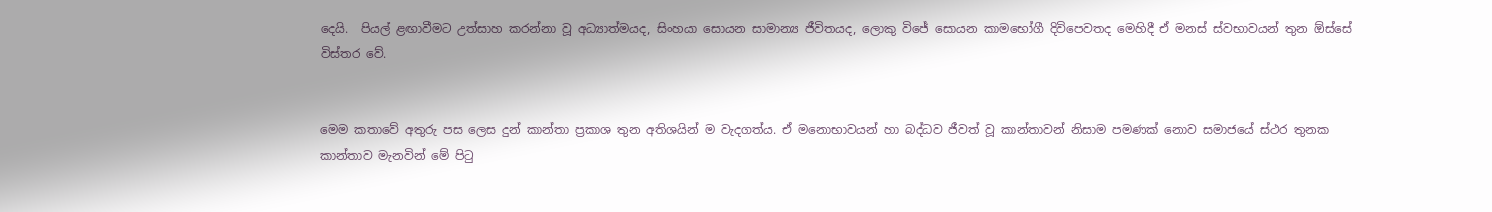දෙයි.  පියල් ළඟාවීමට උත්සාහ කරන්නා වූ අධ්‍යාත්මයද, සිංහයා සොයන සාමාන්‍ය ජීවිතයද, ලොකු විජේ සොයන කාමභෝගී දිවිපෙවතද මෙහිදී ඒ මනස් ස්වභාවයන් තුන ඕස්සේ විස්තර වේ.


මෙම කතාවේ අතුරු පස ලෙස දුන් කාන්තා ප්‍රකාශ තුන අතිශයින් ම වැදගත්ය. ඒ මනොභාවයන් හා බද්ධව ජීවත් වූ කාන්තාවන් නිසාම පමණක් නොව සමාජයේ ස්ථර තුනක කාන්තාව මැනවින් මේ පිටු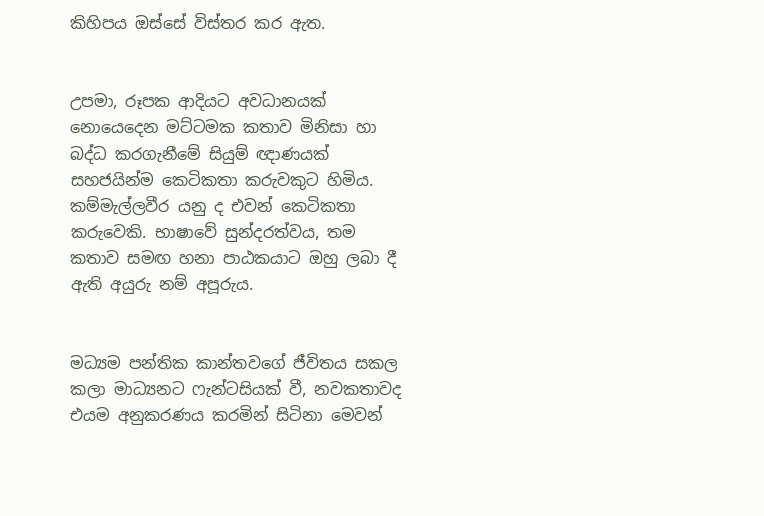කිහිපය ඔස්සේ විස්තර කර ඇත.


උපමා, රූපක ආදියට අවධානයක් නොයෙදෙන මට්ටමක කතාව මිනිසා හා බද්ධ කරගැනීමේ සියුම් ඥාණයක් සහජයින්ම කෙටිකතා කරුවකුට හිමිය. කම්මැල්ලවීර යනු ද එවන් කෙටිකතා කරුවෙකි. භාෂාවේ සුන්දරත්වය, තම කතාව සමඟ හනා පාඨකයාට ඔහු ලබා දී ඇති අයුරු නම් අපූරුය.


මධ්‍යම පන්තික කාන්තවගේ ජීවිතය සකල කලා මාධ්‍යනට ෆැන්ටසියක් වී, නවකතාවද එයම අනුකරණය කරමින් සිටිනා මෙවන්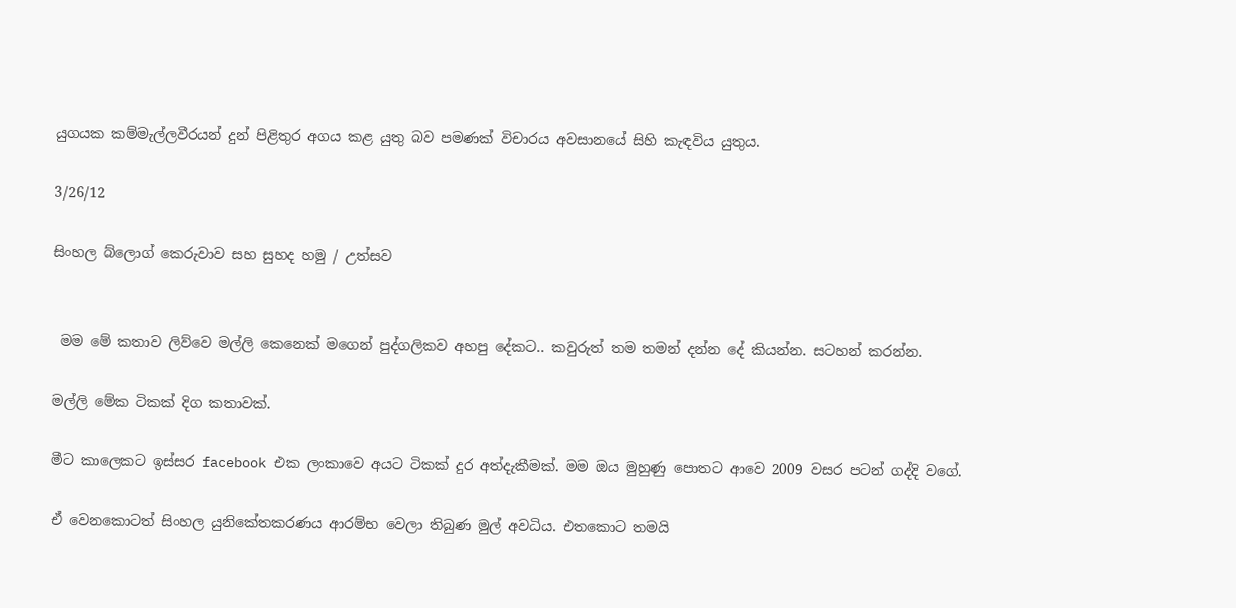යුගයක කම්මැල්ලවීරයන් දුන් පිළිතුර අගය කළ යුතු බව පමණක් විචාරය අවසානයේ සිහි කැඳවිය යුතුය.

3/26/12

සිංහල බ්ලොග් කෙරුවාව සහ සුහද හමු / උත්සව


 මම මේ කතාව ලිව්වෙ මල්ලි කෙනෙක් මගෙන් පුද්ගලිකව අහපු දේකට.. කවුරුත් තම තමන් දන්න දේ කියන්න. සටහන් කරන්න.

මල්ලි මේක ටිකක් දිග කතාවක්.

මීට කාලෙකට ඉස්සර facebook එක ලංකාවෙ අයට ටිකක් දුර අත්දැකීමක්. මම ඔය මුහුණු පොතට ආවෙ 2009 වසර පටන් ගද්දි වගේ.

ඒ වෙනකොටත් සිංහල යුනිකේතකරණය ආරම්භ වෙලා තිබුණ මුල් අවධිය. එතකොට තමයි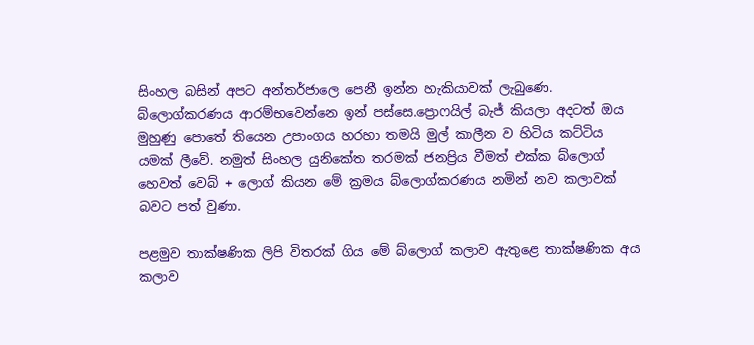සිංහල බසින් අපට අන්තර්ජාලෙ පෙනී ඉන්න හැකියාවක් ලැබුණෙ. බ්ලොග්කරණය ආරම්භවෙන්නෙ ඉන් පස්සෙ.ප්‍රොෆයිල් බැජ් කියලා අදටත් ඔය මුහුණු පොතේ තියෙන උපාංගය හරහා තමයි මුල් කාලීන ව හිටිය කට්ටිය යමක් ලීවේ. නමුත් සිංහල යුනිකේත තරමක් ජනප්‍රිය වීමත් එක්ක බ්ලොග් හෙවත් වෙබ් + ලොග් කියන මේ ක්‍රමය බ්ලොග්කරණය නමින් නව කලාවක් බවට පත් වුණා.

පළමුව තාක්ෂණික ලිපි විතරක් ගිය මේ බ්ලොග් කලාව ඇතුළෙ තාක්ෂණික අය කලාව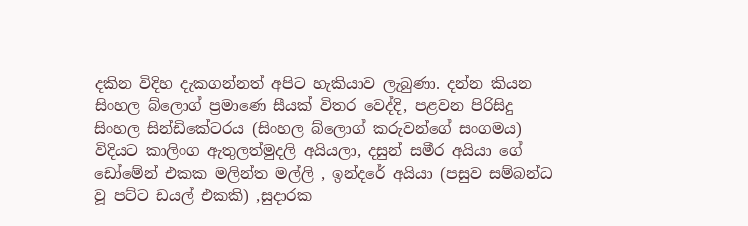දකින විදිහ දැකගන්නත් අපිට හැකියාව ලැබුණා. දන්න කියන සිංහල බ්ලොග් ප්‍රමාණෙ සීයක් විතර වෙද්දි, පළවන පිරිසිදු සිංහල සින්ඩිකේටරය (සිංහල බ්ලොග් කරුවන්ගේ සංගමය) විදියට කාලිංග ඇතුලත්මුදලි අයියලා, දසුන් සමීර අයියා ගේ ඩෝමේන් එකක මලින්ත මල්ලි , ඉන්දරේ අයියා (පසුව සම්බන්ධ වූ පට්ට ඩයල් එකකි) ,සුදාරක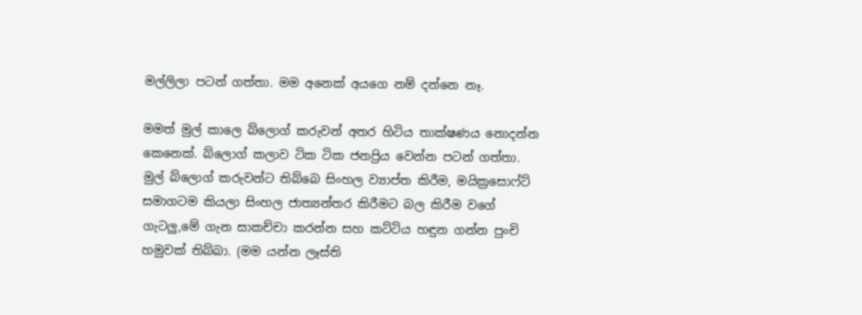මල්ලිලා පටන් ගත්තා. මම අනෙක් අයගෙ නම් දන්නෙ නෑ.

මමත් මුල් කාලෙ බ්ලොග් කරුවන් අතර හිටිය තාක්ෂණය නොදන්න කෙනෙක්. බ්ලොග් කලාව ටික ටික ජනප්‍රිය වෙන්න පටන් ගත්තා. මුල් බ්ලොග් කරුවන්ට තිබ්බෙ සිංහල ව්‍යාප්ත කිරීම, මයික්‍රසොෆ්ට්  සමාගටම කියලා සිංහල ජාත්‍යන්තර කිරීමට බල කිරීම වගේ ගැටලු,මේ ගැන සාකච්චා කරන්න සහ කට්ටිය හඳුන ගන්න පුංචි හමුවක් තිබ්බා. (මම යන්න ලෑස්ති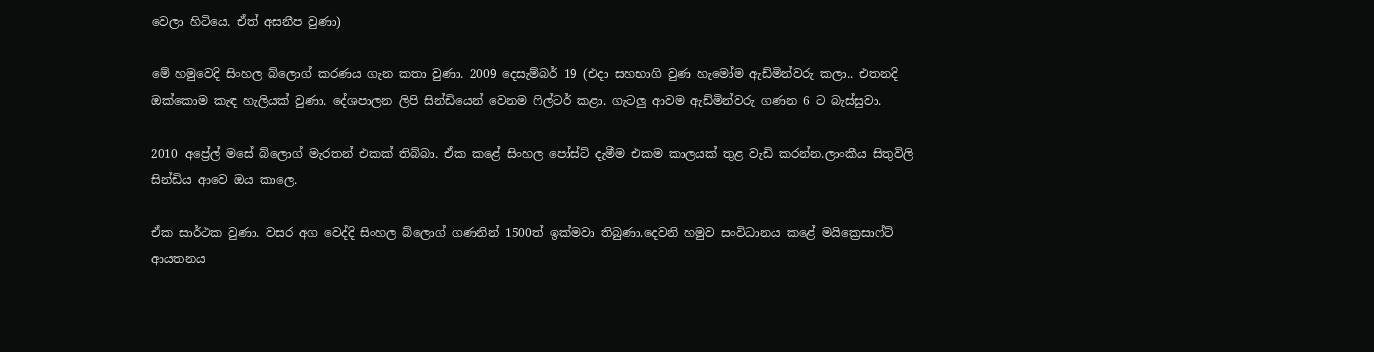වෙලා හිටියෙ. ඒත් අසනීප වුණා)

මේ හමුවෙදි සිංහල බ්ලොග් කරණය ගැන කතා වුණා. 2009 දෙසැම්බර් 19 (එදා සහභාගි වුණ හැමෝම ඇඩ්මින්වරු කලා.. එතනදි ඔක්කොම කැඳ හැලියක් වුණා. දේශපාලන ලිපි සින්ඩියෙන් වෙනම ෆිල්ටර් කළා. ගැටලු ආවම ඇඩ්මින්වරු ගණන 6 ට බැස්සුවා.

2010 අප්‍රේල් මසේ බ්ලොග් මැරතන් එකක් තිබ්බා. ඒක කළේ සිංහල පෝස්ට් දැමීම එකම කාලයක් තුළ වැඩි කරන්න.ලාංකීය සිතුවිලි සින්ඩිය ආවෙ ඔය කාලෙ.

ඒක සාර්ථක වුණා. වසර අග වෙද්දි සිංහල බ්ලොග් ගණනින් 1500ත් ඉක්මවා තිබුණා.දෙවනි හමුව සංවිධානය කළේ මයික්‍රෙසාෆ්ට් ආයතනය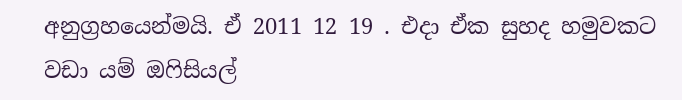අනුග්‍රහයෙන්මයි. ඒ 2011 12 19 . එදා ඒක සුහද හමුවකට වඩා යම් ඔෆිසියල්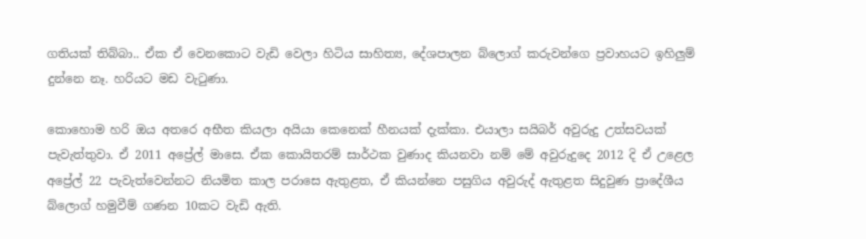ගතියක් තිබ්බා.. ඒක ඒ වෙනකොට වැඩි වෙලා හිටිය සාහිත්‍ය, දේශපාලන බ්ලොග් කරුවන්ගෙ ප්‍රවාහයට ඉහිලුම් දුන්නෙ නෑ. හරියට මඩ වැටුණා.

කොහොම හරි ඔය අතරෙ අභීත කියලා අයියා කෙනෙක් හීනයක් දැක්කා. එයාලා සයිබර් අවුරුදු උත්සවයක් පැවැත්තුවා. ඒ 2011 අප්‍රේල් මාසෙ. ඒක කොයිතරම් සාර්ථක වුණාද කියනවා නම් මේ අවුරුදුදෙ 2012 දි ඒ උළෙල අප්‍රේල් 22 පැවැත්වෙන්නට නියමිත කාල පරාසෙ ඇතුළත, ඒ කියන්නෙ පසුගිය අවුරුද් ඇතුළත සිදුවුණ ප්‍රාදේශීය බ්ලොග් හමුවීම් ගණන 10කට වැඩි ඇති.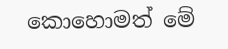කොහොමත් මේ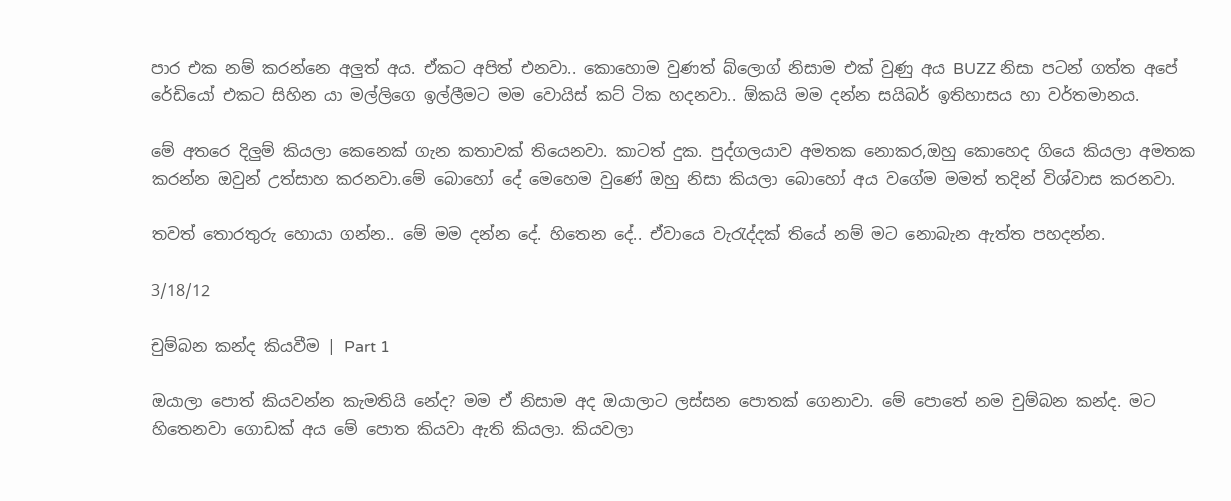පාර එක නම් කරන්නෙ අලුත් අය. ඒකට අපිත් එනවා.. කොහොම වුණත් බ්ලොග් නිසාම එක් වුණු අය BUZZ නිසා පටන් ගත්ත අපේ රේඩියෝ එකට සිහින යා මල්ලිගෙ ඉල්ලීමට මම වොයිස් කට් ටික හදනවා.. ඕකයි මම දන්න සයිබර් ඉතිහාසය හා වර්තමානය.

මේ අතරෙ දිලුම් කියලා කෙනෙක් ගැන කතාවක් තියෙනවා. කාටත් දුක. පුද්ගලයාව අමතක නොකර,ඔහු කොහෙද ගියෙ කියලා අමතක කරන්න ඔවුන් උත්සාහ කරනවා.මේ බොහෝ දේ මෙහෙම වුණේ ඔහු නිසා කියලා බොහෝ අය වගේම මමත් තදින් විශ්වාස කරනවා.

තවත් තොරතුරු හොයා ගන්න.. මේ මම දන්න දේ. හිතෙන දේ.. ඒවායෙ වැරැද්දක් තියේ නම් මට නොබැන ඇත්ත පහදන්න.

3/18/12

චුම්බන කන්ද කියවීම | Part 1

ඔයාලා පොත් කියවන්න කැමතියි නේද? මම ඒ නිසාම අද ඔයාලාට ලස්සන පොතක් ගෙනාවා. මේ පොතේ නම චුම්බන කන්ද. මට හිතෙනවා ගොඩක් අය මේ පොත කියවා ඇති කියලා. කියවලා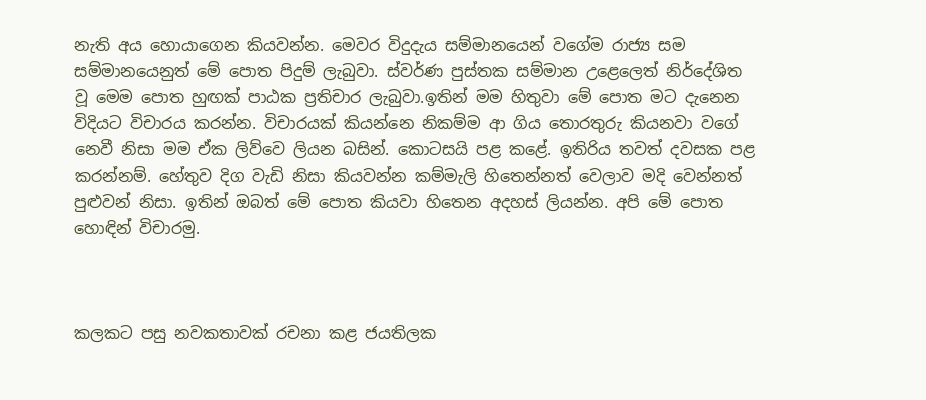නැති අය හොයාගෙන කියවන්න. මෙවර විදුදැය සම්මානයෙන් වගේම රාජ්‍ය සම සම්මානයෙනුත් මේ පොත පිදුම් ලැබුවා. ස්වර්ණ පුස්තක සම්මාන උළෙලෙත් නිර්දේශිත වූ මෙම පොත හුඟක් පාඨක ප්‍රතිචාර ලැබුවා.ඉතින් මම හිතුවා මේ පොත මට දැනෙන විදියට විචාරය කරන්න. විචාරයක් කියන්නෙ නිකම්ම ආ ගිය තොරතුරු කියනවා වගේ නෙවී නිසා මම ඒක ලිව්වෙ ලියන බසින්. කොටසයි පළ කළේ. ඉතිරිය තවත් දවසක පළ කරන්නම්. හේතුව දිග වැඩි නිසා කියවන්න කම්මැලි හිතෙන්නත් වෙලාව මදි වෙන්නත් පුළුවන් නිසා. ඉතින් ඔබත් මේ පොත කියවා හිතෙන අදහස් ලියන්න. අපි මේ පොත හොඳින් විචාරමු.



කලකට පසු නවකතාවක්‌ රචනා කළ ජයතිලක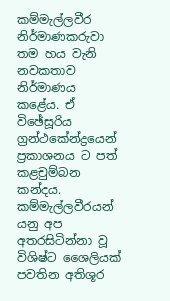කම්මැල්ලවීර නිර්මාණකරුවා තම හය වැනි  නවකතාව  නිර්මාණය කළේය. ඒ විඡේසූරිය ග්‍රන්ථකේන්ද්‍රයෙන් ප්‍රකාශනය ට පත් කළචුම්බන කන්දය. කම්මැල්ලවීරයන් යනු අප අතරසිටින්නා වූ විශිෂ්ට ශෛලියක්‌ පවතින අතිශූර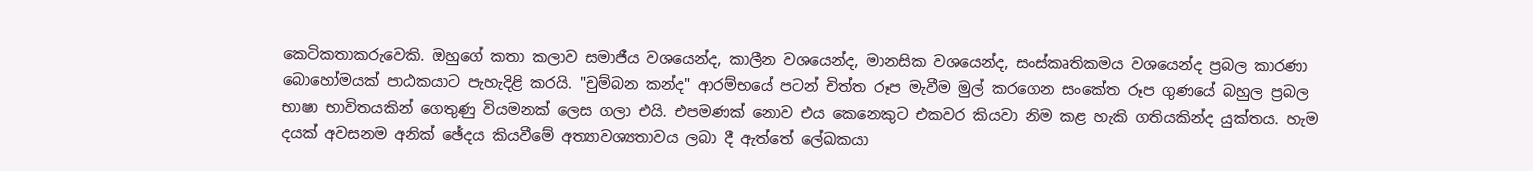කෙටිකතාකරුවෙකි. ඔහුගේ කතා කලාව සමාජීය වශයෙන්ද, කාලීන වශයෙන්ද, මානසික වශයෙන්ද, සංස්කෘතිකමය වශයෙන්ද ප්‍රබල කාරණා බොහෝමයක් පාඨකයාට පැහැදිළි කරයි. "චුම්බන කන්ද" ආරම්භයේ පටන් චිත්ත රූප මැවීම මුල් කරගෙන සංකේත රූප ගුණයේ බහුල ප්‍රබල භාෂා භාවිතයකින් ගෙතුණු වියමනක්‌ ලෙස ගලා එයි. එපමණක් නොව එය කෙනෙකුට එකවර කියවා නිම කළ හැකි ගතියකින්ද යුක්තය. හැම දයක් අවසනම අනික් ඡේදය කියවීමේ අත්‍යාවශ්‍යතාවය ලබා දී ඇත්තේ ලේඛකයා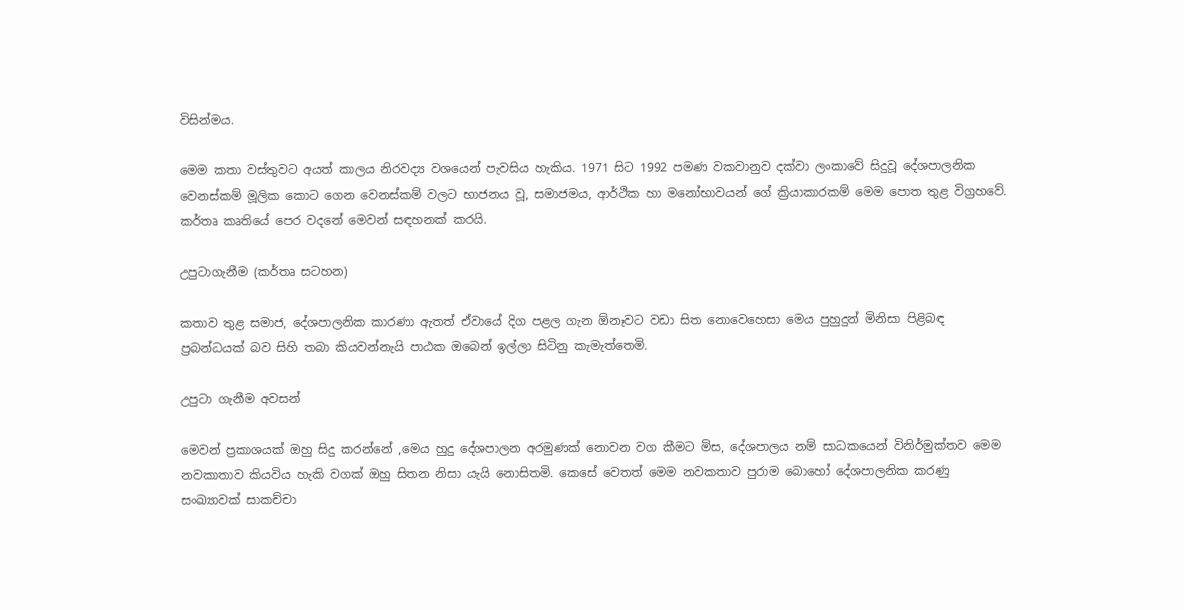විසින්මය.

මෙම කතා වස්තුවට අයත් කාලය නිරවද්‍ය වශයෙන් පැවසිය හැකිය. 1971 සිට 1992 පමණ වකවානුව දක්වා ලංකාවේ සිදුවූ දේශපාලනික වෙනස්කම් මූලික කොට ගෙන වෙනස්කම් වලට භාජනය වූ, සමාජමය, ආර්ථික හා මනෝභාවයන් ගේ ක්‍රියාකාරකම් මෙම පොත තුළ විග්‍රහවේ. කර්තෘ කෘතියේ පෙර වදනේ මෙවන් සඳහනක් කරයි.

උපුටාගැනීම (කර්තෘ සටහන)

කතාව තුළ සමාජ, දේශපාලනික කාරණා ඇතත් ඒවායේ දිග පළල ගැන ඕනෑවට වඩා සිත නොවෙහෙසා මෙය පුහුදුන් මිනිසා පිළිබඳ ප්‍රබන්ධයක් බව සිහි තබා කියවන්නැයි පාඨක ඔබෙන් ඉල්ලා සිටිනු කැමැත්තෙමි.

උපුටා ගැනීම අවසන්

මෙවන් ප්‍රකාශයක් ඔහු සිදු කරන්නේ ,මෙය හුදු දේශපාලන අරමුණක් නොවන වග කීමට මිස, දේශපාලය නම් සාධකයෙන් විනිර්මුක්තව මෙම නවකාතාව කියවිය හැකි වගක් ඔහු සිතන නිසා යැයි නොසිතමි. කෙසේ වෙතත් මෙම නවකතාව පුරාම බොහෝ දේශපාලනික කරණු සංඛ්‍යාවක් සාකච්චා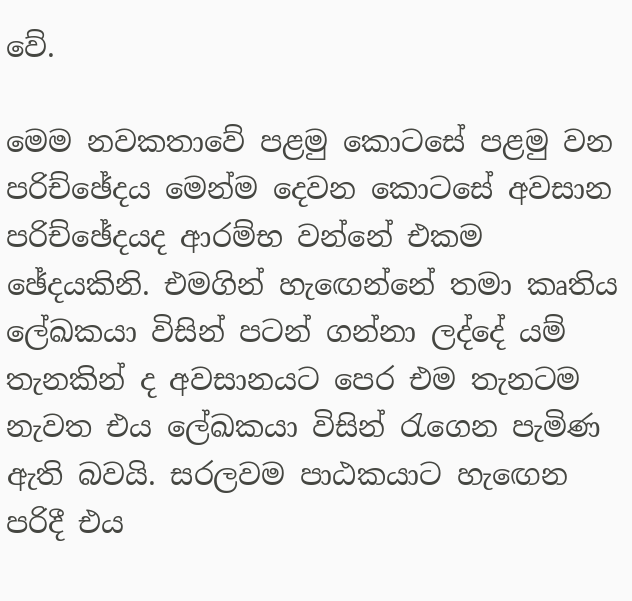වේ.

මෙම නවකතාවේ පළමු කොටසේ පළමු වන පරිච්ඡේදය මෙන්ම දෙවන කොටසේ අවසාන පරිච්ඡේදයද ආරම්භ වන්නේ එකම ඡේදයකිනි. එමගින් හැඟෙන්නේ තමා කෘතිය ලේඛකයා විසින් පටන් ගන්නා ලද්දේ යම් තැනකින් ද අවසානයට පෙර එම තැනටම නැවත එය ලේඛකයා විසින් රැගෙන පැමිණ ඇති බවයි. සරලවම පාඨකයාට හැඟෙන පරිදී එය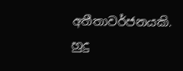අතීතාවර්ජනයකි. හුදු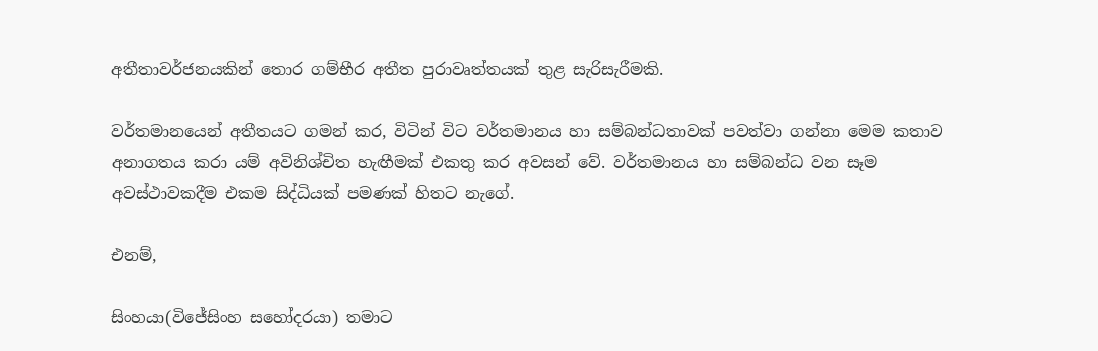අතීතාවර්ජනයකින් තොර ගම්භීර අතීත පුරාවෘත්තයක් තුළ සැරිසැරීමකි.

වර්තමානයෙන් අතීතයට ගමන් කර, විටින් විට වර්තමානය හා සම්බන්ධතාවක් පවත්වා ගන්නා මෙම කතාව අනාගතය කරා යම් අවිනිශ්චිත හැඟීමක් එකතු කර අවසන් වේ. වර්තමානය හා සම්බන්ධ වන සෑම අවස්ථාවකදීම එකම සිද්ධියක් පමණක් හිතට නැගේ.

එනම්,

සිංහයා(විජේසිංහ සහෝදරයා) තමාට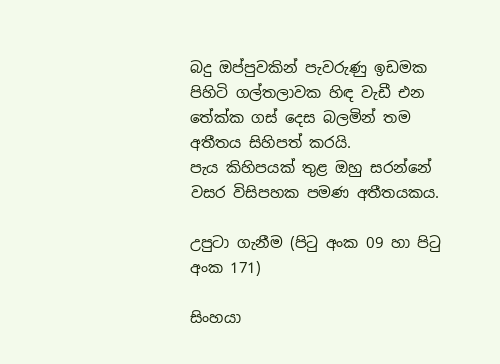බදු ඔප්පුවකින් පැවරුණු ඉඩමක පිහිටි ගල්තලාවක හිඳ වැඩී එන තේක්ක ගස් දෙස බලමින් තම අතීතය සිහිපත් කරයි.
පැය කිහිපයක් තුළ ඔහු සරන්නේ වසර විසිපහක පමණ අතීතයකය.

උපුටා ගැනීම (පිටු අංක 09 හා පිටු අංක 171)

සිංහයා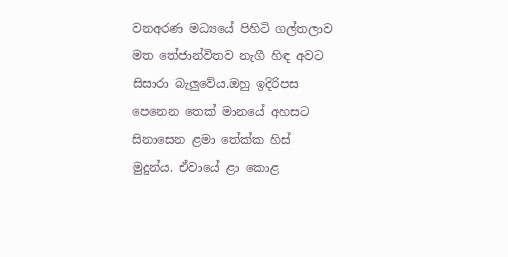වනඅරණ මධ්‍යයේ පිහිටි ගල්තලාව මත තේජාන්විතව නැගී හිඳ අවට සිසාරා බැලුවේය.ඔහු ඉදිරිපස පෙනෙන තෙක් මානයේ අහසට සිනාසෙන ළමා තේක්ක හිස් මුදුන්ය. ඒවායේ ළා කොළ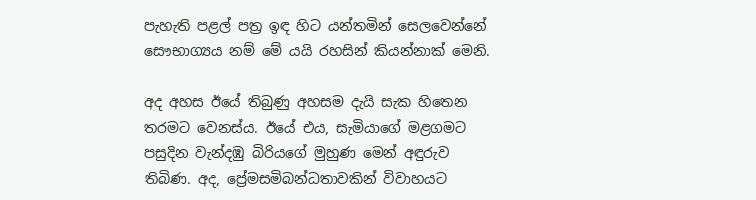පැහැති පළල් පත්‍ර ඉඳ හිට යන්තමින් සෙලවෙන්නේ සෞභාග්‍යය නම් මේ යයි රහසින් කියන්නාක් මෙනි.

අද අහස ඊයේ තිබුණු අහසම දැයි සැක හිතෙන තරමට වෙනස්ය. ඊයේ එය, සැමියාගේ මළගමට පසුදින වැන්දඹු බිරියගේ මුහුණ මෙන් අඳුරුව තිබිණ. අද, ප්‍රේමසමිබන්ධතාවකින් විවාහයට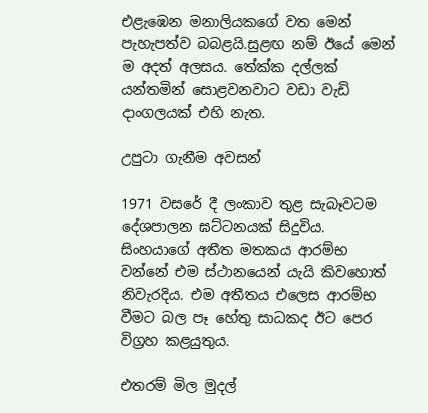එළැඹෙන මනාලියකගේ වත මෙන් පැහැපත්ව බබළයි.සුළඟ නම් ඊයේ මෙන් ම අදත් අලසය. තේක්ක දල්ලක් යන්තමින් සොළවනවාට වඩා වැඩි දාංගලයක් එහි නැත.

උපුටා ගැනීම අවසන්

1971 වසරේ දී ලංකාව තුළ සැබෑවටම දේශපාලන ඝට්ටනයක් සිදුවිය. සිංහයාගේ අතීත මතකය ආරම්භ වන්නේ එම ස්ථානයෙන් යැයි කිවහොත් නිවැරදිය. එම අතීතය එලෙස ආරම්භ වීමට බල පෑ හේතු සාධකද ඊට පෙර විග්‍රහ කළයුතුය.

එතරම් මිල මුදල්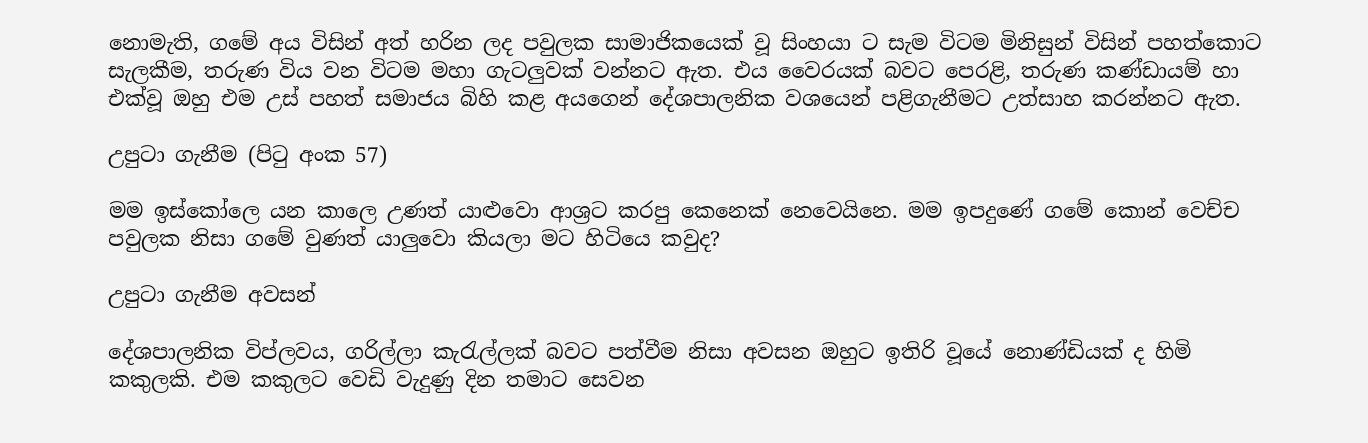නොමැති, ගමේ අය විසින් අත් හරින ලද පවුලක සාමාජිකයෙක් වූ සිංහයා ට සැම විටම මිනිසුන් විසින් පහත්කොට සැලකීම, තරුණ විය වන විටම මහා ගැටලුවක් වන්නට ඇත. එය වෛරයක් බවට පෙරළි, තරුණ කණ්ඩායම් හා එක්වූ ඔහු එම උස් පහත් සමාජය බිහි කළ අයගෙන් දේශපාලනික වශයෙන් පළිගැනීමට උත්සාහ කරන්නට ඇත.

උපුටා ගැනීම (පිටු අංක 57)

මම ඉස්කෝලෙ යන කාලෙ උණත් යාළුවො ආශ්‍රට කරපු කෙනෙක් නෙවෙයිනෙ. මම ඉපදුණේ ගමේ කොන් වෙච්ච පවුලක නිසා ගමේ වුණත් යාලුවො කියලා මට හිටියෙ කවුද?

උපුටා ගැනීම අවසන්

දේශපාලනික විප්ලවය, ගරිල්ලා කැරැල්ලක් බවට පත්වීම නිසා අවසන ඔහුට ඉතිරි වූයේ නොණ්ඩියක් ද හිමි කකුලකි. එම කකුලට වෙඩි වැදුණු දින තමාට සෙවන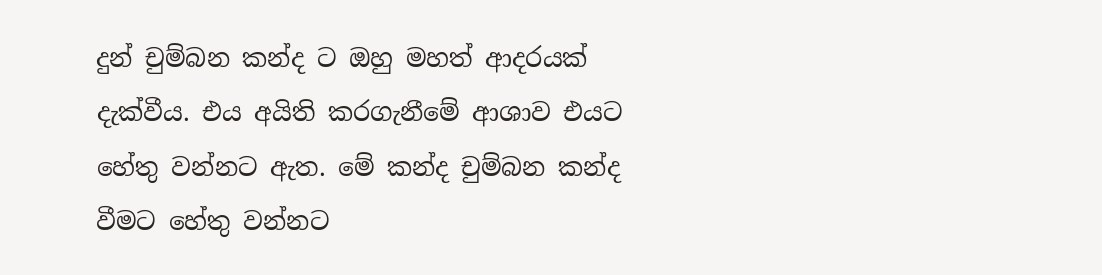දුන් චුම්බන කන්ද ට ඔහු මහත් ආදරයක් දැක්වීය. එය අයිති කරගැනීමේ ආශාව එයට හේතු වන්නට ඇත. මේ කන්ද චුම්බන කන්ද වීමට හේතු වන්නට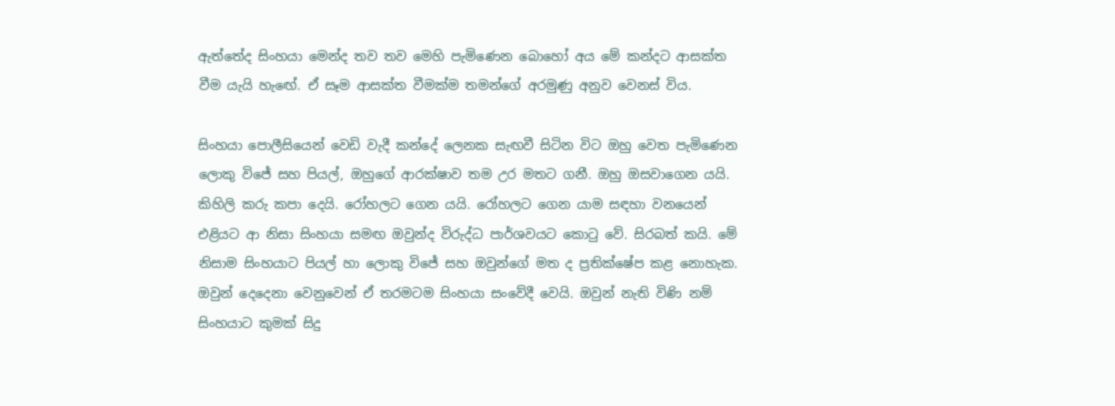ඇත්තේද සිංහයා මෙන්ද තව තව මෙහි පැමිණෙන බොහෝ අය මේ කන්දට ආසක්ත වීම යැයි හැඟේ. ඒ සෑම ආසක්ත වීමක්ම තමන්ගේ අරමුණු අනුව වෙනස් විය.

සිංහයා පොලීසියෙන් වෙඩි වැදී කන්දේ ලෙනක සැඟවී සිටින විට ඔහු වෙත පැමිණෙන ලොකු විජේ සහ පියල්, ඔහුගේ ආරක්ෂාව තම උර මතට ගනී. ඔහු ඔසවාගෙන යයි. කිහිලි කරු කපා දෙයි. රෝහලට ගෙන යයි. රෝහලට ගෙන යාම සඳහා වනයෙන් එළියට ආ නිසා සිංහයා සමඟ ඔවුන්ද විරුද්ධ පාර්ශවයට කොටු වේ. සිරබත් කයි. මේ නිසාම සිංහයාට පියල් හා ලොකු විජේ සහ ඔවුන්ගේ මත ද ප්‍රතික්ෂේප කළ නොහැක. ඔවුන් දෙදෙනා වෙනුවෙන් ඒ තරමටම සිංහයා සංවේදී වෙයි. ඔවුන් නැති විණි නම් සිංහයාට කුමක් සිදු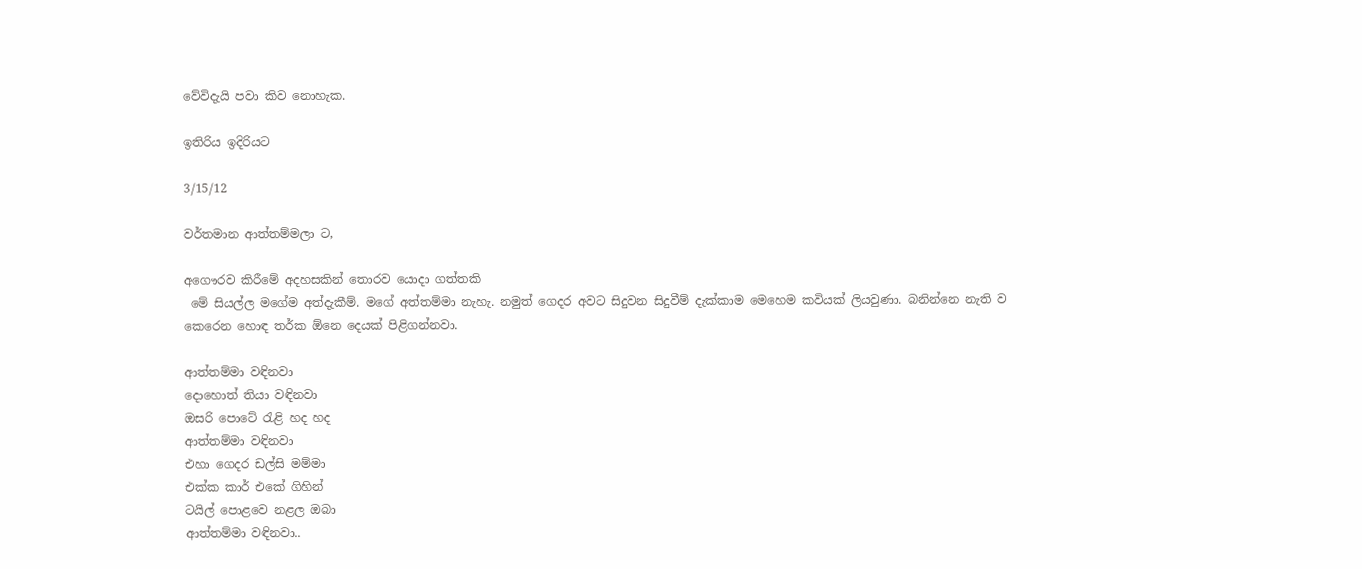වේවිදැයි පවා කිව නොහැක.

ඉතිරිය ඉදිරියට

3/15/12

වර්තමාන ආත්තම්මලා ට,

අගෞරව කිරීමේ අදහසකින් තොරව යොදා ගත්තකි
 මේ සියල්ල මගේම අත්දැකීම්. මගේ අත්තම්මා නැහැ. නමුත් ගෙදර අවට සිදුවන සිදුවීම් දැක්කාම මෙහෙම කවියක් ලියවුණා. බනින්නෙ නැති ව කෙරෙන හොඳ තර්ක ඕනෙ දෙයක් පිළිගන්නවා.

ආත්තම්මා වඳිනවා
දොහොත් තියා වඳිනවා
ඔසරි පොටේ රැළි හද හද
ආත්තම්මා වඳිනවා
එහා ගෙදර ඩල්සි මම්මා
එක්ක කාර් එකේ ගිහින්
ටයිල් පොළවෙ නළල ඔබා
ආත්තම්මා වඳිනවා..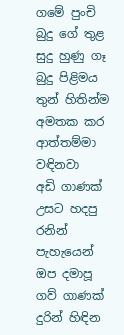ගමේ පුංචි බුදු ගේ තුළ
සුදු හුණු ගෑ බුදු පිළිමය
තුන් හිතින්ම අමතක කර
ආත්තම්මා වඳිනවා
අඩි ගාණක් උසට හදපු
රනින් පැහැයෙන් ඔප දමාපූ
ගව් ගාණක් දුරින් හිඳින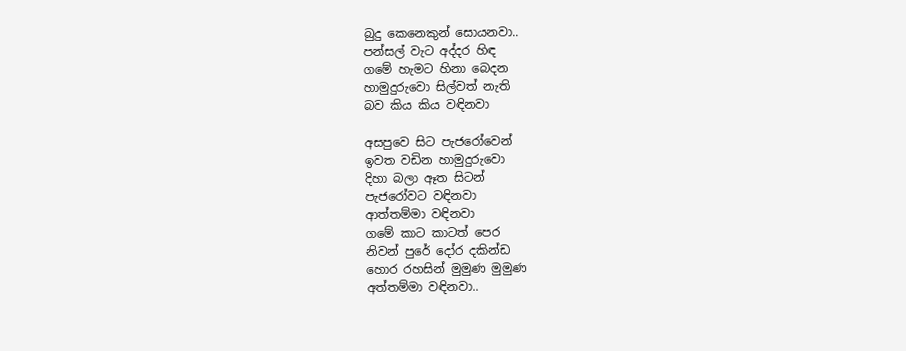බුදු කෙනෙකුන් සොයනවා..
පන්සල් වැට අද්දර හිඳ
ගමේ හැමට හිනා බෙදන
හාමුදුරුවො සිල්වත් නැති
බව කිය කිය වඳිනවා

අසපුවෙ සිට පැජරෝවෙන්
ඉවත වඩින හාමුදුරුවො
දිහා බලා ඈත සිටන්
පැජරෝවට වඳිනවා
ආත්තම්මා වඳිනවා
ගමේ කාට කාටත් පෙර
නිවන් පුරේ දෝර දකින්ඩ
හොර රහසින් මුමුණ මුමුණ
අත්තම්මා වඳිනවා..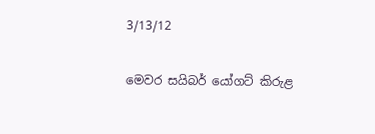3/13/12

මෙවර සයිබර් යෝගට් කිරුළ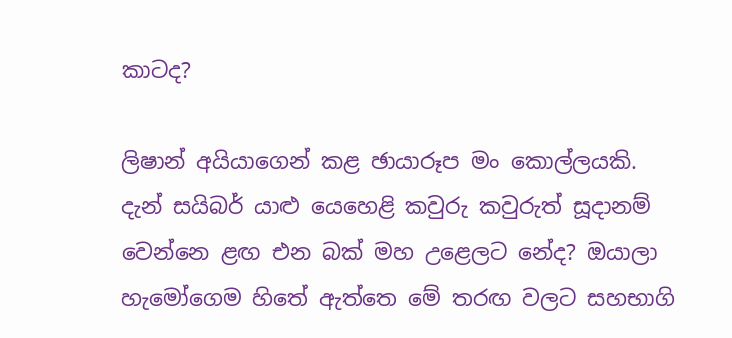කාටද?

ලිෂාන් අයියාගෙන් කළ ඡායාරූප මං කොල්ලයකි.
දැන් සයිබර් යාළු යෙහෙළි කවුරු කවුරුත් සූදානම් වෙන්නෙ ළඟ එන බක් මහ උළෙලට නේද? ඔයාලා හැමෝගෙම හිතේ ඇත්තෙ මේ තරඟ වලට සහභාගි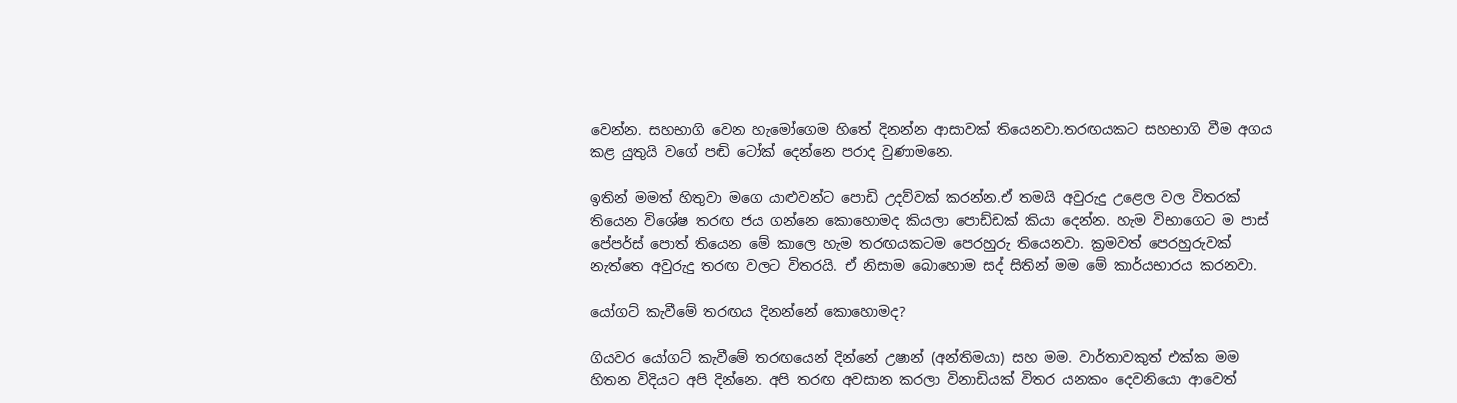වෙන්න. සහභාගි වෙන හැමෝගෙම හිතේ දිනන්න ආසාවක් තියෙනවා.තරඟයකට සහභාගි වීම අගය කළ යුතුයි වගේ පඬි ටෝක් දෙන්නෙ පරාද වුණාමනෙ.

ඉතින් මමත් හිතුවා මගෙ යාළුවන්ට පොඩි උදව්වක් කරන්න.ඒ තමයි අවුරුදු උළෙල වල විතරක් තියෙන විශේෂ තරඟ ජය ගන්නෙ කොහොමද කියලා පොඩ්ඩක් කියා දෙන්න. හැම විභාගෙට ම පාස් පේපර්ස් පොත් තියෙන මේ කාලෙ හැම තරඟයකටම පෙරහුරු තියෙනවා. ක්‍රමවත් පෙරහුරුවක් නැත්තෙ අවුරුදු තරඟ වලට විතරයි. ඒ නිසාම බොහොම සද් සිතින් මම මේ කාර්යභාරය කරනවා.

යෝගට් කැවීමේ තරඟය දිනන්නේ කොහොමද?

ගියවර යෝගට් කැවීමේ තරඟයෙන් දින්නේ උෂාන් (අන්තිමයා) සහ මම. වාර්තාවකුත් එක්ක මම හිතන විදියට අපි දින්නෙ. අපි තරඟ අවසාන කරලා විනාඩියක් විතර යනකං දෙවනියො ආවෙත්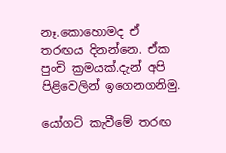නෑ.කොහොමද ඒ තරඟය දිනන්නෙ. ඒක පුංචි ක්‍රමයක්.දැන් අපි පිළිවෙලින් ඉගෙනගනිමු.

යෝගට් කැවීමේ තරඟ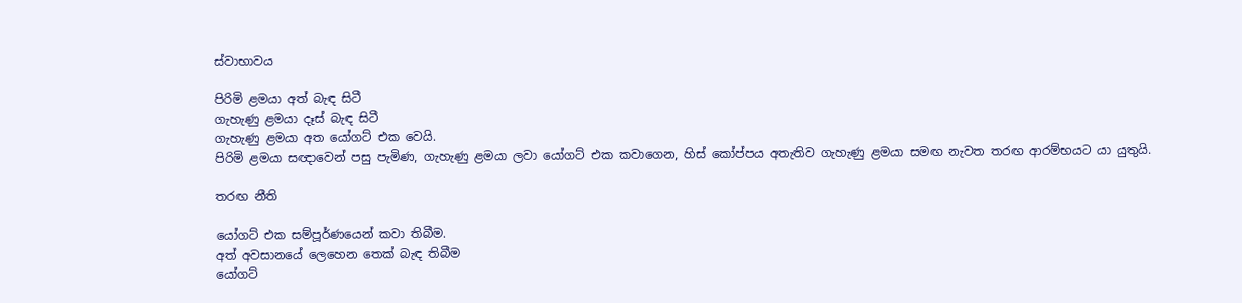ස්වාභාවය

පිරිමි ළමයා අත් බැඳ සිටී
ගැහැණු ළමයා දෑස් බැඳ සිටී
ගැහැණු ළමයා අත යෝගට් එක වෙයි.
පිරිමි ළමයා සඥාවෙන් පසු පැමිණ, ගැහැණු ළමයා ලවා යෝගට් එක කවාගෙන, හිස් කෝප්පය අතැතිව ගැහැණු ළමයා සමඟ නැවත තරඟ ආරම්භයට යා යුතුයි.

තරඟ නීති

යෝගට් එක සම්පූර්ණයෙන් කවා තිබීම.
අත් අවසානයේ ලෙහෙන තෙක් බැඳ තිබීම
යෝගට්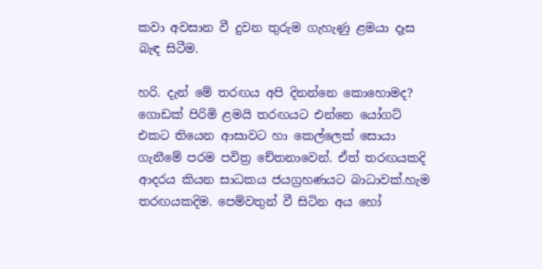කවා අවසාන වී දුවන තුරුම ගැහැණු ළමයා දෑස බැඳ සිටීම.

හරි. දැන් මේ තරඟය අපි දිනන්නෙ කොහොමද? ගොඩක් පිරිමි ළමයි තරඟයට එන්නෙ යෝගට් එකට තියෙන ආසාවට හා කෙල්ලෙක් සොයා ගැනීමේ පරම පවිත්‍ර චේතනාවෙන්. ඒත් තරඟයකදි ආදරය කියන සාධකය ජයග්‍රහණයට බාධාවක්.හැම තරඟයකදිම. පෙම්වතුන් වී සිටින අය හෝ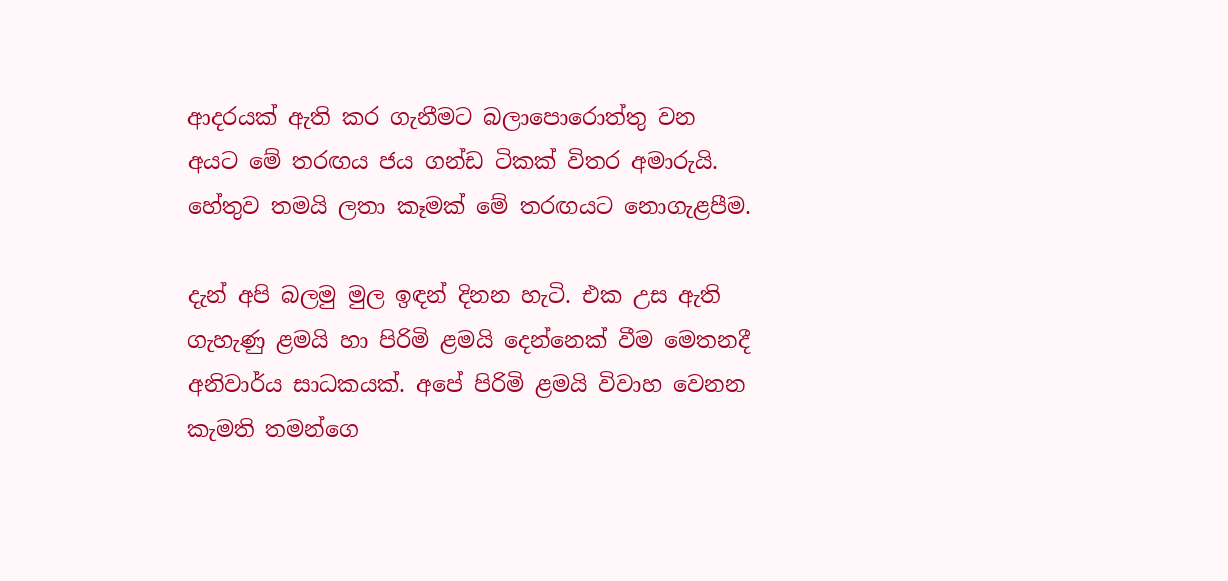ආදරයක් ඇති කර ගැනීමට බලාපොරොත්තු වන අයට මේ තරඟය ජය ගන්ඩ ටිකක් විතර අමාරුයි. හේතුව තමයි ලතා කෑමක් මේ තරඟයට නොගැළපීම.

දැන් අපි බලමු මුල ඉඳන් දිනන හැටි. එක උස ඇති ගැහැණු ළමයි හා පිරිමි ළමයි දෙන්නෙක් වීම මෙතනදී අනිවාර්ය සාධකයක්. අපේ පිරිමි ළමයි විවාහ වෙනන කැමති තමන්ගෙ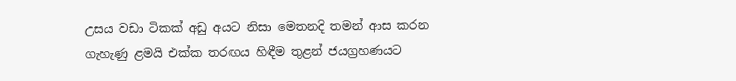උසය වඩා ටිකක් අඩු අයට නිසා මෙතනදි තමන් ආස කරන ගැහැණු ළමයි එක්ක තරඟය හිඳීම තුළන් ජයග්‍රහණයට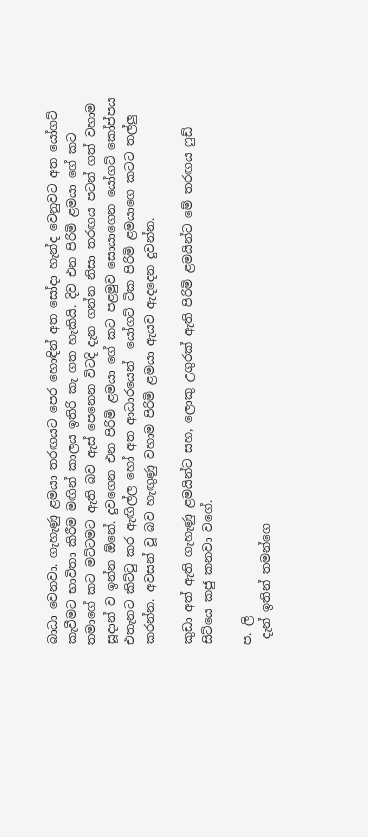බාධා වෙනවා. ගැහැණු ළමයා තරඟයට පෙර හොඳින් අත සෝදා හැන්ද වෙනුවට අත යෝගට් කැවීමට භාවිතා කිරීම මඟින් කාලය ඉතිරි කැ ගත හැකියි. දිව එන පිරිමි ළමයා ගේ කට තමාගේ කට මට්ටමට ඇති බව ඇස් පෙනෙන විටදි දැන ගන්න නිසා තරඟය පටන් ගත් වහාම සූදාන් ව ඉන්න ඕනේ. දුවගෙන එන පිරිමි ළමයා ගේ කට පළමුව සොයාගෙන යෝගට් කෝප්පය එතැනට කිට්ටු කර ඇඟිල්ල හෝ අත ආධාරයෙන්  යෝගට් ටික පිරිමි ළමයාගෙ කටට තල්ලු කරන්න. අවසන් වූ බව හැඟුණු වහාම පිරිමි ළමයා ඇයව ඇදදෙන දුවන්න.

කුඩා අත් ඇති ගැහැණු ළමයින්ට සහ, ලොකු උගුරක් ඇති පිරිමි ළමයින්ට මේ තරඟය ෆුඩ් සිට්යෙ කජු කනවා වගේ.

ප. ලි
 දැන් ඉතින් තමන්ගෙ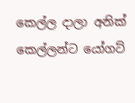කෙල්ල දාලා අනික් කෙල්ලන්ට යෝගට්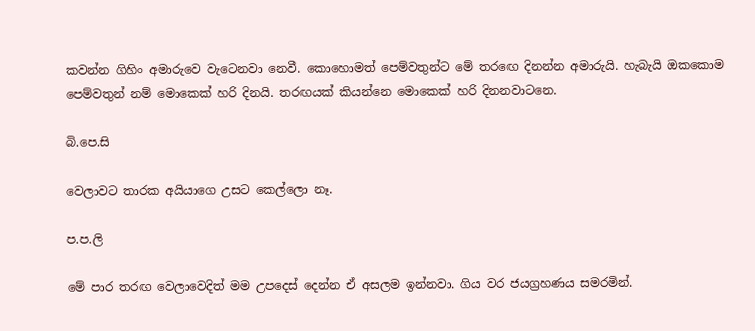කවන්න ගිහිං අමාරුවෙ වැටෙනවා නෙවී. කොහොමත් පෙම්වතුන්ට මේ තරඟෙ දිනන්න අමාරුයි. හැබැයි ඔකකොම පෙම්වතුන් නම් මොකෙක් හරි දිනයි. තරඟයක් කියන්නෙ මොකෙක් හරි දිනනවාටනෙ.

බි.පෙ.සි

වෙලාවට තාරක අයියාගෙ උසට කෙල්ලො නෑ.

ප.ප.ලි

මේ පාර තරඟ වෙලාවෙදිත් මම උපදෙස් දෙන්න ඒ අසලම ඉන්නවා. ගිය වර ජයග්‍රහණය සමරමින්.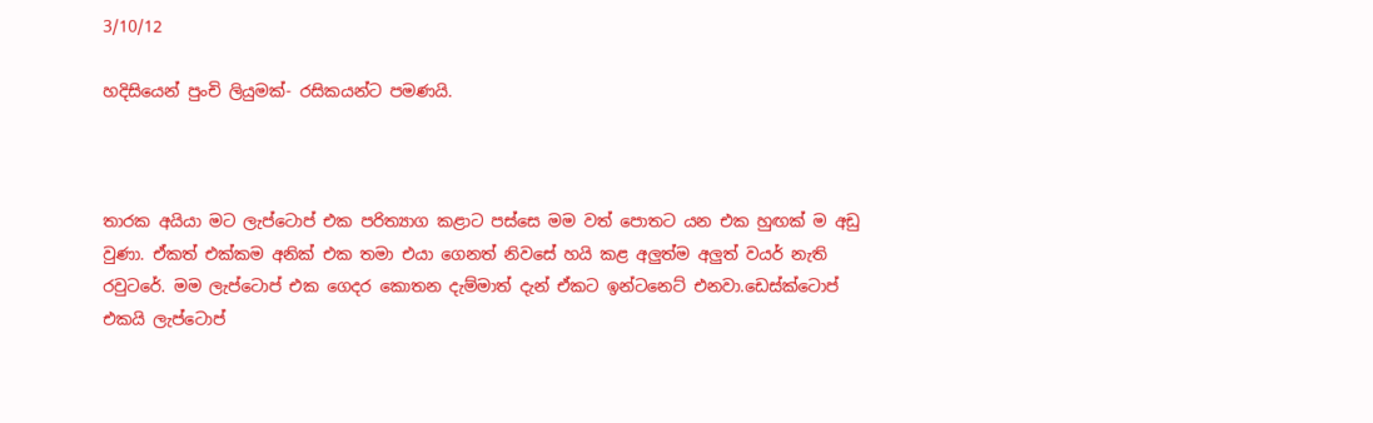3/10/12

හදිසියෙන් පුංචි ලියුමක්- රසිකයන්ට පමණයි.



තාරක අයියා මට ලැප්ටොප් එක පරිත්‍යාග කළාට පස්සෙ මම වත් පොතට යන එක හුඟක් ම අඩු වුණා. ඒකත් එක්කම අනික් එක තමා එයා ගෙනත් නිවසේ හයි කළ අලුත්ම අලුත් වයර් නැති රවුටරේ. මම ලැප්ටොප් එක ගෙදර කොතන දැම්මාත් දැන් ඒකට ඉන්ටනෙට් එනවා.ඩෙස්ක්ටොප් එකයි ලැප්ටොප්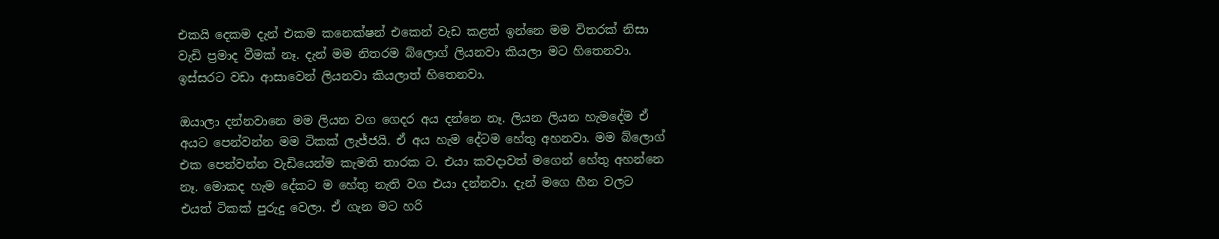එකයි දෙකම දැන් එකම කනෙක්ෂන් එකෙන් වැඩ කළත් ඉන්නෙ මම විතරක් නිසා වැඩි ප්‍රමාද වීමක් නෑ. දැන් මම නිතරම බ්ලොග් ලියනවා කියලා මට හිතෙනවා. ඉස්සරට වඩා ආසාවෙන් ලියනවා කියලාත් හිතෙනවා.

ඔයාලා දන්නවානෙ මම ලියන වග ගෙදර අය දන්නෙ නෑ. ලියන ලියන හැමදේම ඒ අයට පෙන්වන්න මම ටිකක් ලැජ්ජයි. ඒ අය හැම දේටම හේතු අහනවා. මම බ්ලොග් එක පෙන්වන්න වැඩියෙන්ම කැමති තාරක ට. එයා කවදාවත් මගෙන් හේතු අහන්නෙ නෑ. මොකද හැම දේකට ම හේතු නැති වග එයා දන්නවා. දැන් මගෙ හීන වලට එයත් ටිකක් පුරුදු වෙලා. ඒ ගැන මට හරි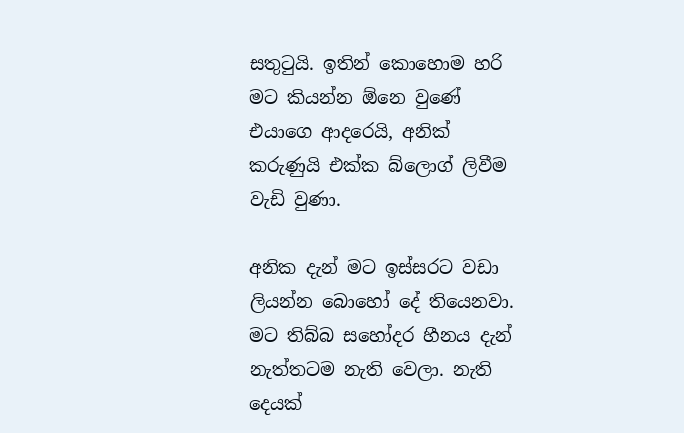සතුටුයි. ඉතින් කොහොම හරි මට කියන්න ඕනෙ වුණේ එයාගෙ ආදරෙයි, අනික් කරුණුයි එක්ක බ්ලොග් ලිවීම වැඩි වුණා.

අනික දැන් මට ඉස්සරට වඩා ලියන්න බොහෝ දේ තියෙනවා. මට තිබ්බ සහෝදර හීනය දැන් නැත්තටම නැති වෙලා. නැති දෙයක්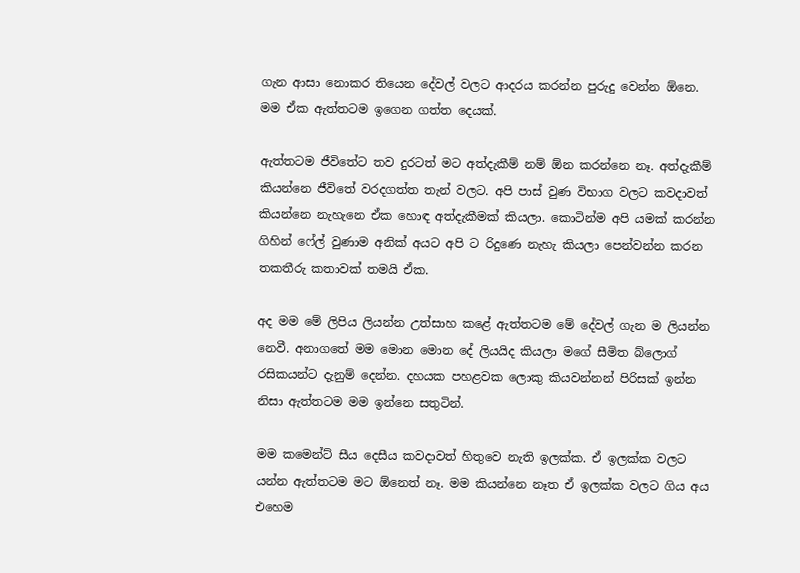ගැන ආසා නොකර තියෙන දේවල් වලට ආදරය කරන්න පුරුදු වෙන්න ඕනෙ. මම ඒක ඇත්තටම ඉගෙන ගත්ත දෙයක්.

ඇත්තටම ජීවිතේට තව දුරටත් මට අත්දැකීම් නම් ඕන කරන්නෙ නෑ. අත්දැකීම් කියන්නෙ ජීවිතේ වරදගත්ත තැන් වලට. අපි පාස් වුණ විභාග වලට කවදාවත් කියන්නෙ නැහැනෙ ඒක හොඳ අත්දැකීමක් කියලා. කොටින්ම අපි යමක් කරන්න ගිහින් ෆේල් වුණාම අනික් අයට අපි ට රිදුණෙ නැහැ කියලා පෙන්වන්න කරන තකතීරු කතාවක් තමයි ඒක.

අද මම මේ ලිපිය ලියන්න උත්සාහ කළේ ඇත්තටම මේ දේවල් ගැන ම ලියන්න නෙවී. අනාගතේ මම මොන මොන දේ ලියයිද කියලා මගේ සීමිත බ්ලොග් රසිකයන්ට දැනුම් දෙන්න. දහයක පහළවක ලොකු කියවන්නන් පිරිසක් ඉන්න නිසා ඇත්තටම මම ඉන්නෙ සතුටින්.

මම කමෙන්ට් සීය දෙසීය කවදාවත් හිතුවෙ නැති ඉලක්ක. ඒ ඉලක්ක වලට යන්න ඇත්තටම මට ඕනෙත් නෑ. මම කියන්නෙ නෑත ඒ ඉලක්ක වලට ගිය අය එහෙම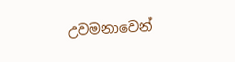උවමනාවෙන්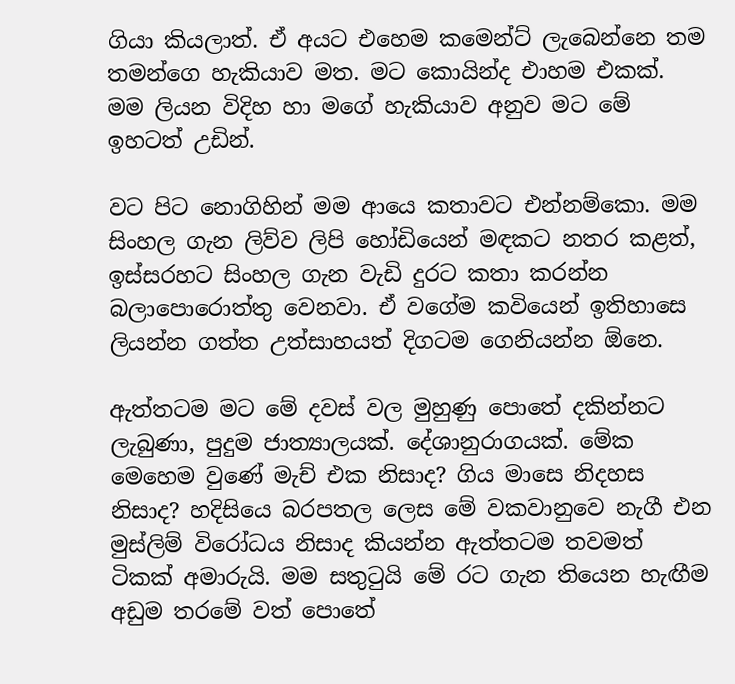ගියා කියලාත්. ඒ අයට එහෙම කමෙන්ට් ලැබෙන්නෙ තම තමන්ගෙ හැකියාව මත. මට කොයින්ද එාහම එකක්. මම ලියන විදිහ හා මගේ හැකියාව අනුව මට මේ ඉහටත් උඩින්.

වට පිට නොගිහින් මම ආයෙ කතාවට එන්නම්කො. මම සිංහල ගැන ලිව්ව ලිපි හෝඩියෙන් මඳකට නතර කළත්, ඉස්සරහට සිංහල ගැන වැඩි දුරට කතා කරන්න බලාපොරොත්තු වෙනවා. ඒ වගේම කවියෙන් ඉතිහාසෙ ලියන්න ගත්ත උත්සාහයත් දිගටම ගෙනියන්න ඕනෙ.

ඇත්තටම මට මේ දවස් වල මුහුණු පොතේ දකින්නට ලැබුණා, පුදුම ජාත්‍යාලයක්. දේශානුරාගයක්. මේක මෙහෙම වුණේ මැච් එක නිසාද? ගිය මාසෙ නිදහස නිසාද? හදිසියෙ බරපතල ලෙස මේ වකවානුවෙ නැගී එන මුස්ලිම් විරෝධය නිසාද කියන්න ඇත්තටම තවමත් ටිකක් අමාරුයි. මම සතුටුයි මේ රට ගැන තියෙන හැඟීම අඩුම තරමේ වත් පොතේ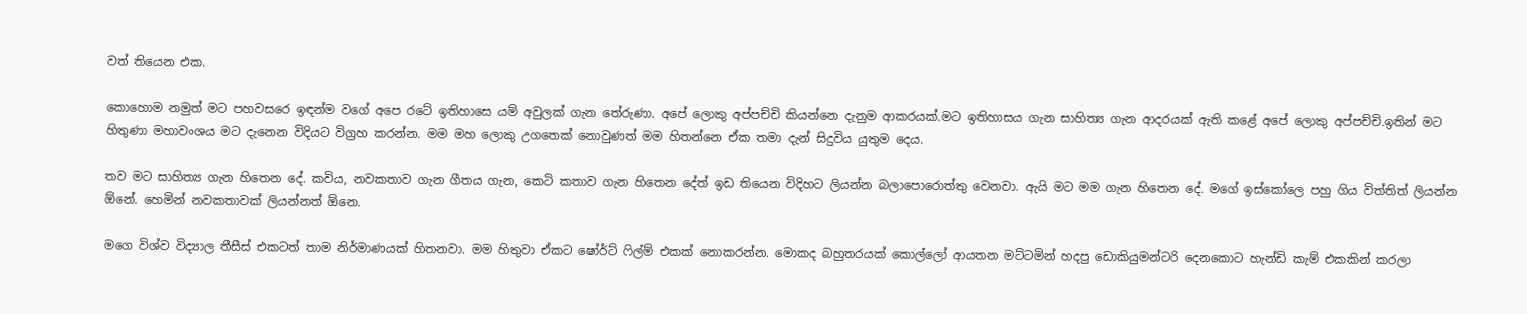වත් තියෙන එක.

කොහොම නමුත් මට පහවසරෙ ඉඳන්ම වගේ අපෙ රටේ ඉතිහාසෙ යම් අවුලක් ගැන තේරුණා. අපේ ලොකු අප්පච්චි කියන්නෙ දැනුම ආකරයක්.මට ඉතිහාසය ගැන සාහිත්‍ය ගැන ආදරයක් ඇති කළේ අපේ ලොකු අප්පච්චි.ඉතින් මට හිතුණා මහාවංශය මට දැනෙන විදියට විග්‍රහ කරන්න. මම මහ ලොකු උගතෙක් නොවුණත් මම හිතන්නෙ ඒක තමා දැන් සිදුවිය යුතුම දෙය.

තව මට සාහිත්‍ය ගැන හිතෙන දේ. කවිය, නවකතාව ගැන ගීතය ගැන, කෙටි කතාව ගැන හිතෙන දේත් ඉඩ තියෙන විදිහට ලියන්න බලාපොරොත්තු වෙනවා. ඇයි මට මම ගැන හිතෙන දේ. මගේ ඉස්කෝලෙ පහු ගිය විත්තිත් ලියන්න ඕනේ. හෙමින් නවකතාවක් ලියන්නත් ඕනෙ.

මගෙ විශ්ව විද්‍යාල තීසීස් එකටත් තාම නිර්මාණයක් හිතනවා. මම හිතුවා ඒකට ෂෝර්ට් ෆිල්ම් එකක් නොකරන්න. මොකද බහුතරයක් කොල්ලෝ ආයතන මට්ටමින් හදපු ඩොකියුමන්ටරි දෙනකොට හැන්ඩි කැම් එකකින් කරලා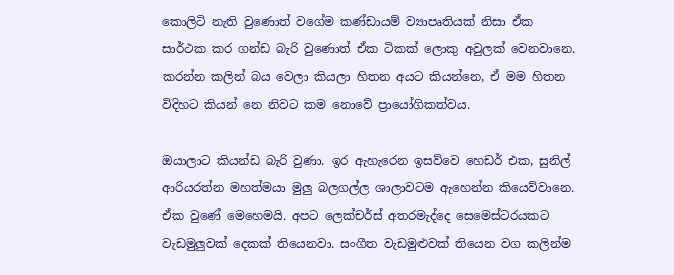කොලිටි නැති වුණොත් වගේම කණ්ඩායම් ව්‍යාපෘතියක් නිසා ඒක සාර්ථක කර ගන්ඩ බැරි වුණොත් ඒක ටිකක් ලොකු අවුලක් වෙනවානෙ. කරන්න කලින් බය වෙලා කියලා හිතන අයට කියන්නෙ, ඒ මම හිතන විදිහට කියන් නෙ නිවට කම නොවේ ප්‍රායෝගිකත්වය.

ඔයාලාට කියන්ඩ බැරි වුණා. ඉර ඇහැරෙන ඉසව්වෙ හෙඩර් එක, සුනිල් ආරියරත්න මහත්මයා මුලු බලගල්ල ශාලාවටම ඇහෙන්න කියෙව්වානෙ. ඒක වුණේ මෙහෙමයි. අපට ලෙක්චර්ස් අතරමැද්දෙ සෙමෙස්ටරයකට වැඩමුලුවක් දෙකක් තියෙනවා. සංගීත වැඩමුළුවක් තියෙන වග කලින්ම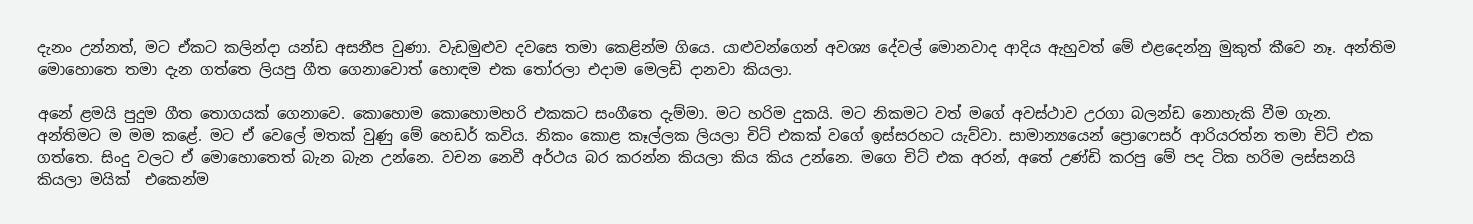දැනං උන්නත්, මට ඒකට කලින්දා යන්ඩ අසනීප වුණා. වැඩමුළුව දවසෙ තමා කෙළින්ම ගියෙ. යාළුවන්ගෙන් අවශ්‍ය දේවල් මොනවාද ආදිය ඇහුවත් මේ එළදෙන්නු මුකුත් කීවෙ නෑ. අන්තිම මොහොතෙ තමා දැන ගත්තෙ ලියපු ගීත ගෙනාවොත් හොඳම එක තෝරලා එදාම මෙලඩි දානවා කියලා.

අනේ ළමයි පුදුම ගීත තොගයක් ගෙනාවෙ. කොහොම කොහොමහරි එකකට සංගීතෙ දැම්මා. මට හරිම දුකයි. මට නිකමට වත් මගේ අවස්ථාව උරගා බලන්ඩ නොහැකි වීම ගැන. අන්තිමට ම මම කළේ. මට ඒ වෙලේ මතක් වුණු මේ හෙඩර් කවිය. නිකං කොළ කෑල්ලක ලියලා චිට් එකක් වගේ ඉස්සරහට යැව්වා. සාමාන්‍යයෙන් ප්‍රොෆෙසර් ආරියරත්න තමා චිට් එක ගත්තෙ. සිංදු වලට ඒ මොහොතෙත් බැන බැන උන්නෙ. වචන නෙවී අර්ථය බර කරන්න කියලා කිය කිය උන්නෙ. මගෙ චිට් එක අරන්, අතේ උණ්ඩි කරපු මේ පද ටික හරිම ලස්සනයි කියලා මයික්  එකෙන්ම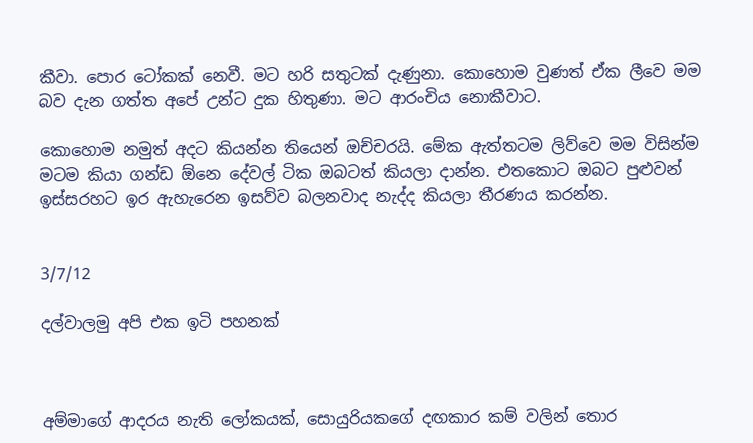කීවා. පොර ටෝකක් නෙවී. මට හරි සතුටක් දැණුනා. කොහොම වුණත් ඒක ලීවෙ මම බව දැන ගත්ත අපේ උන්ට දුක හිතුණා. මට ආරංචිය නොකීවාට.

කොහොම නමුත් අදට කියන්න තියෙන් ඔච්චරයි. මේක ඇත්තටම ලිව්වෙ මම විසින්ම මටම කියා ගන්ඩ ඕනෙ දේවල් ටික ඔබටත් කියලා දාන්න. එතකොට ඔබට පුළුවන් ඉස්සරහට ඉර ඇහැරෙන ඉසව්ව බලනවාද නැද්ද කියලා තීරණය කරන්න.


3/7/12

දල්වාලමු අපි එක ඉටි පහනක්



අම්මාගේ ආදරය නැති ලෝකයක්, සොයුරියකගේ දඟකාර කම් වලින් තොර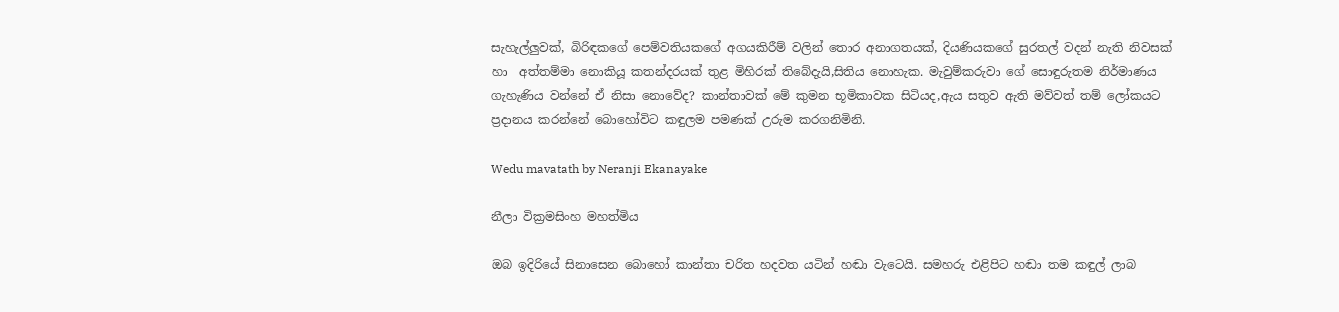සැහැල්ලුවක්, බිරිඳකගේ පෙම්වතියකගේ අගයකිරීම් වලින් තොර අනාගතයක්, දියණියකගේ සුරතල් වදන් නැති නිවසක්  හා  අත්තම්මා නොකියූ කතන්දරයක් තුළ මිහිරක් තිබේදැයි,සිතිය නොහැක. මැවුම්කරුවා ගේ සොඳුරුතම නිර්මාණය ගැහැණිය වන්නේ ඒ නිසා නොවේද? කාන්තාවක් මේ කුමන භූමිකාවක සිටියද,ඇය සතුව ඇති මව්වත් තම් ලෝකයට ප්‍රදානය කරන්නේ බොහෝවිට කඳුලම පමණක් උරුම කරගනිමිනි.

Wedu mavatath by Neranji Ekanayake

නීලා වික්‍රමසිංහ මහත්මිය

ඔබ ඉදිරියේ සිනාසෙන බොහෝ කාන්තා චරිත හදවත යටින් හඬා වැටෙයි. සමහරු එළිපිට හඬා තම කඳුල් ලාබ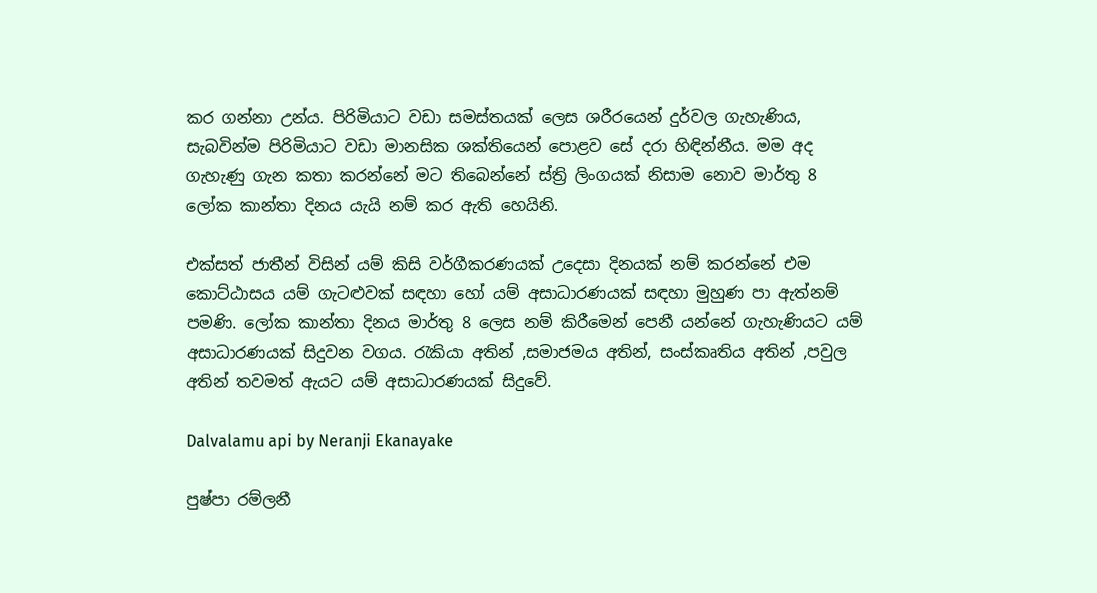කර ගන්නා උන්ය. පිරිමියාට වඩා සමස්තයක් ලෙස ශරීරයෙන් දුර්වල ගැහැණිය, සැබවින්ම පිරිමියාට වඩා මානසික ශක්තියෙන් පොළව සේ දරා හිඳින්නීය. මම අද ගැහැණු ගැන කතා කරන්නේ මට තිබෙන්නේ ස්ත්‍රි ලිංගයක් නිසාම නොව මාර්තු 8 ලෝක කාන්තා දිනය යැයි නම් කර ඇති හෙයිනි.

එක්සත් ජාතීන් විසින් යම් කිසි වර්ගීකරණයක් උදෙසා දිනයක් නම් කරන්නේ එම කොට්ඨාසය යම් ගැටළුවක් සඳහා හෝ යම් අසාධාරණයක් සඳහා මුහුණ පා ඇත්නම් පමණි. ලෝක කාන්තා දිනය මාර්තු 8 ලෙස නම් කිරීමෙන් පෙනී යන්නේ ගැහැණියට යම් අසාධාරණයක් සිදුවන වගය. රැකියා අතින් ,සමාජමය අතින්, සංස්කෘතිය අතින් ,පවුල අතින් තවමත් ඇයට යම් අසාධාරණයක් සිදුවේ.

Dalvalamu api by Neranji Ekanayake

පුෂ්පා රම්ලනී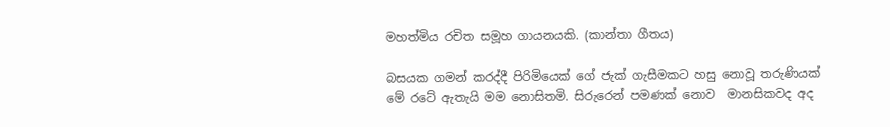මහත්මිය රචිත සමූහ ගායනයකි. (කාන්තා ගීතය)

බසයක ගමන් කරද්දී පිරිමියෙක් ගේ ජැක් ගැසීමකට හසු නොවූ තරුණියක් මේ රටේ ඇතැයි මම නොසිතමි. සිරුරෙන් පමණක් නොව  මානසිකවද අද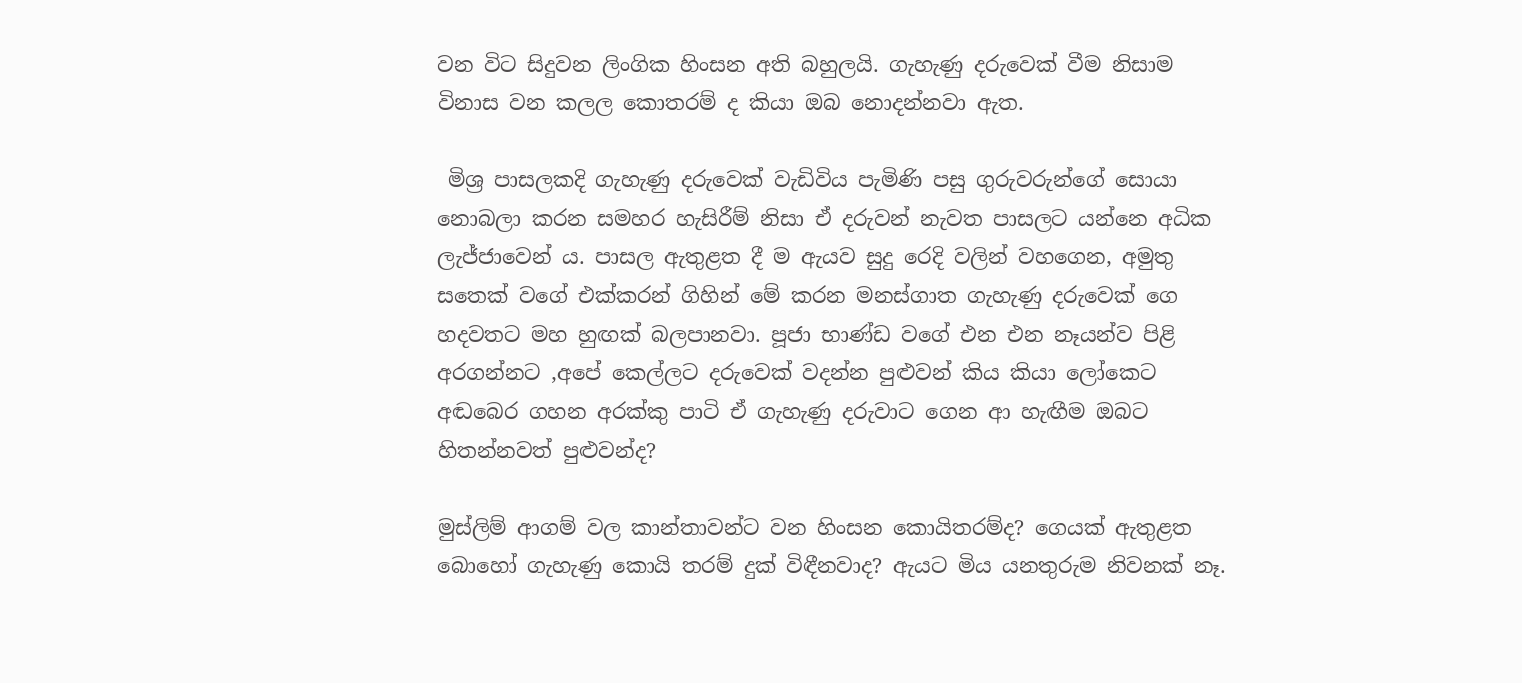වන විට සිදුවන ලිංගික හිංසන අති බහුලයි. ගැහැණු දරුවෙක් වීම නිසාම විනාස වන කලල කොතරම් ද කියා ඔබ නොදන්නවා ඇත.

 මිශ්‍ර පාසලකදි ගැහැණු දරුවෙක් වැඩිවිය පැමිණි පසු ගුරුවරුන්ගේ සොයා නොබලා කරන සමහර හැසිරීම් නිසා ඒ දරුවන් නැවත පාසලට යන්නෙ අධික ලැජ්ජාවෙන් ය. පාසල ඇතුළත දී ම ඇයව සුදු රෙදි වලින් වහගෙන, අමුතු සතෙක් වගේ එක්කරන් ගිහින් මේ කරන මනස්ගාත ගැහැණු දරුවෙක් ගෙ හදවතට මහ හුඟක් බලපානවා. පූජා භාණ්ඩ වගේ එන එන නෑයන්ව පිළි අරගන්නට ,අපේ කෙල්ලට දරුවෙක් වදන්න පුළුවන් කිය කියා ලෝකෙට අඬබෙර ගහන අරක්කු පාටි ඒ ගැහැණු දරුවාට ගෙන ආ හැඟීම ඔබට හිතන්නවත් පුළුවන්ද?

මුස්ලිම් ආගම් වල කාන්තාවන්ට වන හිංසන කොයිතරම්ද? ගෙයක් ඇතුළත බොහෝ ගැහැණු කොයි තරම් දුක් විඳීනවාද? ඇයට මිය යනතුරුම නිවනක් නෑ.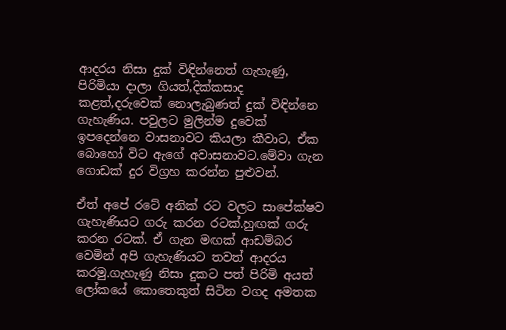ආදරය නිසා දුක් විඳින්නෙත් ගැහැණු, පිරිමියා දාලා ගියත්,දික්කසාද කළත්,දරුවෙක් නොලැබුණත් දුක් විඳින්නෙ ගැහැණිය. පවුලට මුලින්ම දුවෙක් ඉපදෙන්නෙ වාසනාවට කියලා කීවාට, ඒක බොහෝ විට ඇගේ අවාසනාවට.මේවා ගැන ගොඩක් දුර විග්‍රහ කරන්න පුළුවන්.

ඒත් අපේ රටේ අනික් රට වලට සාපේක්ෂව ගැහැණියට ගරු කරන රටක්.හුඟක් ගරු කරන රටක්. ඒ ගැන මඟක් ආඩම්බර වෙමින් අපි ගැහැණියට තවත් ආදරය කරමු.ගැහැණු නිසා දුකට පත් පිරිමි අයත් ලෝකයේ කොතෙකුත් සිටින වගද අමතක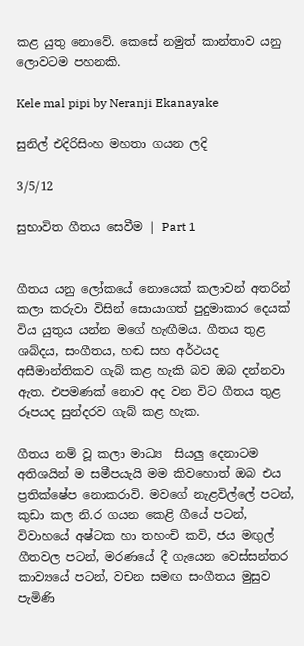කළ යුතු නොවේ. කෙසේ නමුත් කාන්තාව යනු ලොවටම පහනකි.

Kele mal pipi by Neranji Ekanayake

සුනිල් එදිරිසිංහ මහතා ගයන ලදි

3/5/12

සුභාවිත ගීතය සෙවීම | Part 1


ගීතය යනු ලෝකයේ නොයෙක් කලාවන් අතරින් කලා කරුවා විසින් සොයාගත් පුදුමාකාර දෙයක් විය යුතුය යන්න මගේ හැඟීමය. ගීතය තුළ ශබ්දය, සංගීතය, හඬ සහ අර්ථයද අසීමාන්තිකව ගැබ් කළ හැකි බව ඔබ දන්නවා ඇත. එපමණක් නොව අද වන විට ගීතය තුළ රූපයද සුන්දරව ගැබ් කළ හැක.

ගීතය නම් වූ කලා මාධ්‍ය  සියලු දෙනාටම අතිශයින් ම සමීපයැයි මම කිවහොත් ඔබ එය ප්‍රතික්ෂේප නොකරාවි. මවගේ නැළවිල්ලේ පටන්, කුඩා කල නි.ර ගයන කෙළි ගීයේ පටන්, විවාහයේ අෂ්ටක හා තහංචි කවි, ජය මඟුල් ගීතවල පටන්, මරණයේ දී ගැයෙන වෙස්සන්තර කාව්‍යයේ පටන්, වචන සමඟ සංගීතය මුසුව පැමිණි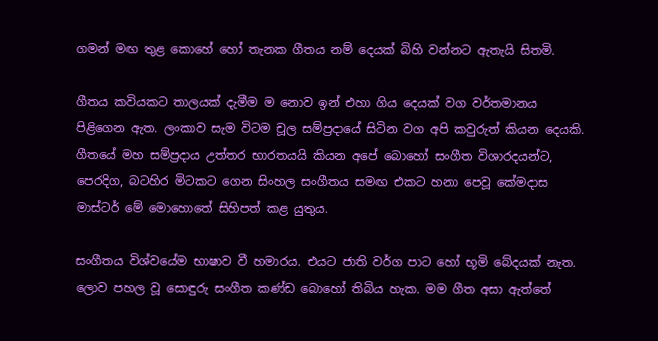ගමන් මඟ තුළ කොහේ හෝ තැනක ගීතය නම් දෙයක් බිහි වන්නට ඇතැයි සිතමි.

ගීතය කවියකට තාලයක් දැමීම ම නොව ඉන් එහා ගිය දෙයක් වග වර්තමානය පිළිගෙන ඇත. ලංකාව සැම විටම චූල සම්ප්‍රදායේ සිටින වග අපි කවුරුත් කියන දෙයකි. ගීතයේ මහ සම්ප්‍රදාය උත්තර භාරතයයි කියන අපේ බොහෝ සංගීත විශාරදයන්ට, පෙරදිග, බටහිර මිටකට ගෙන සිංහල සංගීතය සමඟ එකට හනා පෙවූ කේමදාස මාස්ටර් මේ මොහොතේ සිහිපත් කළ යුතුය.

සංගීතය විශ්වයේම භාෂාව වී හමාරය. එයට ජාති වර්ග පාට හෝ භූමි බේදයක් නැත. ලොව පහල වූ සොඳුරු සංගීත කණ්ඩ බොහෝ තිබිය හැක. මම ගීත අසා ඇත්තේ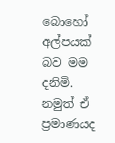බොහෝ අල්පයක් බව මම දනිමි. නමුත් ඒ ප්‍රමාණයද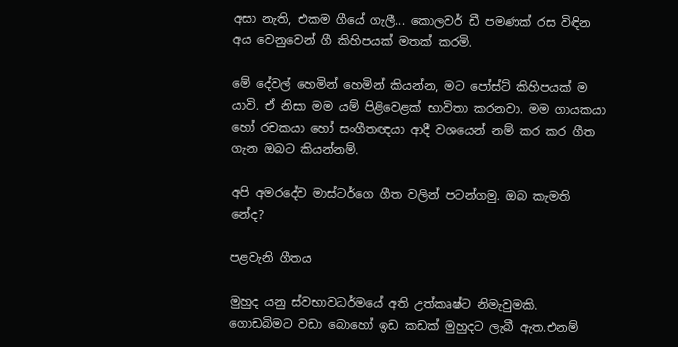අසා නැති, එකම ගීයේ ගැලී... කොලවර් ඩී පමණක් රස විඳින අය වෙනුවෙන් ගී කිහිපයක් මතක් කරමි.

මේ දේවල් හෙමින් හෙමින් කියන්න, මට පෝස්ට් කිහිපයක් ම යාවි. ඒ නිසා මම යම් පිළිවෙළක් භාවිතා කරනවා. මම ගායකයා හෝ රචකයා හෝ සංගීතඥයා ආදී වශයෙන් නම් කර කර ගීත ගැන ඔබට කියන්නම්.

අපි අමරදේව මාස්ටර්ගෙ ගීත වලින් පටන්ගමු. ඔබ කැමති නේද?

පළවැනි ගීතය

මුහුද යනු ස්වභාවධර්මයේ අති උත්කෘෂ්ට නිමැවුමකි. ගොඩබිමට වඩා බොහෝ ඉඩ කඩක් මුහුදට ලැබී ඇත.එනම්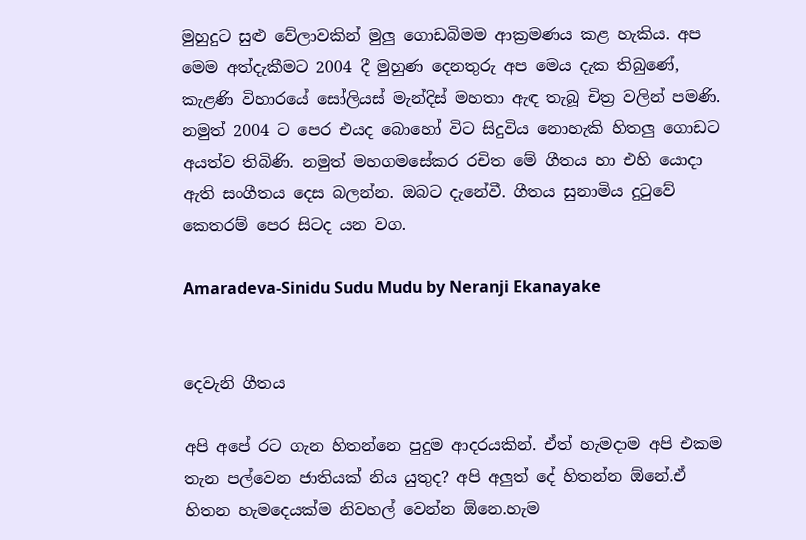මුහුදුට සුළු වේලාවකින් මුලු ගොඩබිමම ආක්‍රමණය කළ හැකිය. අප මෙම අත්දැකීමට 2004 දී මුහුණ දෙනතුරු අප මෙය දැක තිබුණේ, කැළණි විහාරයේ සෝලියස් මැන්දිස් මහතා ඇඳ තැබූ චිත්‍ර වලින් පමණි. නමුත් 2004 ට පෙර එයද බොහෝ විට සිදුවිය නොහැකි හිතලු ගොඩට අයත්ව තිබිණි. නමුත් මහගමසේකර රචිත මේ ගීතය හා එහි යොදා ඇති සංගීතය දෙස බලන්න. ඔබට දැනේවී. ගීතය සුනාමිය දුටුවේ කෙතරම් පෙර සිටද යන වග.

Amaradeva-Sinidu Sudu Mudu by Neranji Ekanayake


දෙවැනි ගීතය

අපි අපේ රට ගැන හිතන්නෙ පුදුම ආදරයකින්. ඒත් හැමදාම අපි එකම තැන පල්වෙන ජාතියක් නිය යුතුද? අපි අලුත් දේ හිතන්න ඕනේ.ඒ හිතන හැමදෙයක්ම නිවහල් වෙන්න ඕනෙ.හැම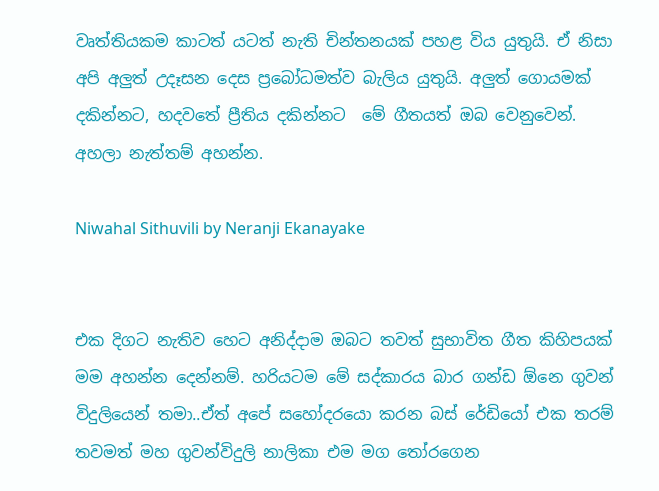වෘත්තියකම කාටත් යටත් නැති චින්තනයක් පහළ විය යුතුයි. ඒ නිසා අපි අලුත් උදෑසන දෙස ප්‍රබෝධමත්ව බැලිය යුතුයි. අලුත් ගොයමක් දකින්නට, හදවතේ ප්‍රීතිය දකින්නට  මේ ගීතයත් ඔබ වෙනුවෙන්. අහලා නැත්තම් අහන්න.

Niwahal Sithuvili by Neranji Ekanayake


එක දිගට නැතිව හෙට අනිද්දාම ඔබට තවත් සුභාවිත ගීත කිහිපයක් මම අහන්න දෙන්නම්. හරියටම මේ සද්කාරය බාර ගන්ඩ ඕනෙ ගුවන් විදුලියෙන් තමා..ඒත් අපේ සහෝදරයො කරන බස් රේඩියෝ එක තරම් තවමත් මහ ගුවන්විදුලි නාලිකා එම මග තෝරගෙන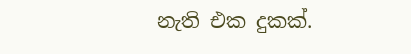නැති එක දුකක්.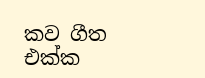කව ගීත එක්ක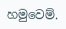හමුවෙම්.